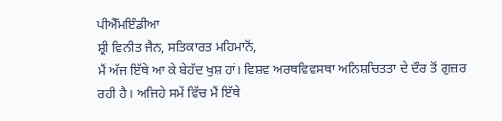ਪੀਐੱਮਇੰਡੀਆ
ਸ਼੍ਰੀ ਵਿਨੀਤ ਜੈਨ, ਸਤਿਕਾਰਤ ਮਹਿਮਾਨੋਂ,
ਮੈਂ ਅੱਜ ਇੱਥੇ ਆ ਕੇ ਬੇਹੱਦ ਖੁਸ਼ ਹਾਂ। ਵਿਸ਼ਵ ਅਰਥਵਿਵਸਥਾ ਅਨਿਸ਼ਚਿਤਤਾ ਦੇ ਦੌਰ ਤੋਂ ਗੁਜ਼ਰ ਰਹੀ ਹੈ। ਅਜਿਹੇ ਸਮੇਂ ਵਿੱਚ ਮੈਂ ਇੱਥੇ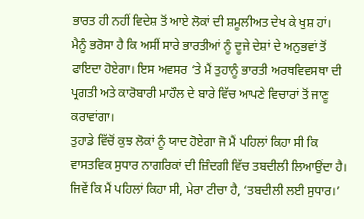ਭਾਰਤ ਹੀ ਨਹੀਂ ਵਿਦੇਸ਼ ਤੋਂ ਆਏ ਲੋਕਾਂ ਦੀ ਸ਼ਮੂਲੀਅਤ ਦੇਖ ਕੇ ਖੁਸ਼ ਹਾਂ। ਮੈਨੂੰ ਭਰੋਸਾ ਹੈ ਕਿ ਅਸੀਂ ਸਾਰੇ ਭਾਰਤੀਆਂ ਨੂੰ ਦੂਜੇ ਦੇਸ਼ਾਂ ਦੇ ਅਨੁਭਵਾਂ ਤੋਂ ਫਾਇਦਾ ਹੋਏਗਾ। ਇਸ ਅਵਸਰ ‘ਤੇ ਮੈਂ ਤੁਹਾਨੂੰ ਭਾਰਤੀ ਅਰਥਵਿਵਸਥਾ ਦੀ ਪ੍ਰਗਤੀ ਅਤੇ ਕਾਰੋਬਾਰੀ ਮਾਹੌਲ ਦੇ ਬਾਰੇ ਵਿੱਚ ਆਪਣੇ ਵਿਚਾਰਾਂ ਤੋਂ ਜਾਣੂ ਕਰਾਵਾਂਗਾ।
ਤੁਹਾਡੇ ਵਿੱਚੋਂ ਕੁਝ ਲੋਕਾਂ ਨੂੰ ਯਾਦ ਹੋਏਗਾ ਜੋ ਮੈਂ ਪਹਿਲਾਂ ਕਿਹਾ ਸੀ ਕਿ ਵਾਸਤਵਿਕ ਸੁਧਾਰ ਨਾਗਰਿਕਾਂ ਦੀ ਜ਼ਿੰਦਗੀ ਵਿੱਚ ਤਬਦੀਲੀ ਲਿਆਉਂਦਾ ਹੈ। ਜਿਵੇਂ ਕਿ ਮੈਂ ਪਹਿਲਾਂ ਕਿਹਾ ਸੀ, ਮੇਰਾ ਟੀਚਾ ਹੈ, ‘ਤਬਦੀਲੀ ਲਈ ਸੁਧਾਰ।’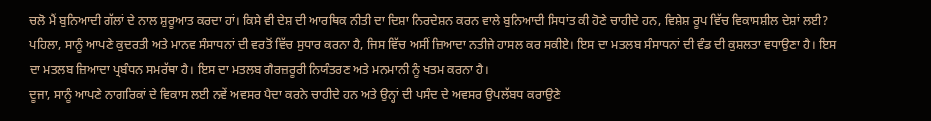ਚਲੋ ਮੈਂ ਬੁਨਿਆਦੀ ਗੱਲਾਂ ਦੇ ਨਾਲ ਸ਼ੁਰੂਆਤ ਕਰਦਾ ਹਾਂ। ਕਿਸੇ ਵੀ ਦੇਸ਼ ਦੀ ਆਰਥਿਕ ਨੀਤੀ ਦਾ ਦਿਸ਼ਾ ਨਿਰਦੇਸ਼ਨ ਕਰਨ ਵਾਲੇ ਬੁਨਿਆਦੀ ਸਿਧਾਂਤ ਕੀ ਹੋਣੇ ਚਾਹੀਦੇ ਹਨ, ਵਿਸ਼ੇਸ਼ ਰੂਪ ਵਿੱਚ ਵਿਕਾਸਸ਼ੀਲ ਦੇਸ਼ਾਂ ਲਈ?
ਪਹਿਲਾ, ਸਾਨੂੰ ਆਪਣੇ ਕੁਦਰਤੀ ਅਤੇ ਮਾਨਵ ਸੰਸਾਧਨਾਂ ਦੀ ਵਰਤੋਂ ਵਿੱਚ ਸੁਧਾਰ ਕਰਨਾ ਹੈ, ਜਿਸ ਵਿੱਚ ਅਸੀਂ ਜ਼ਿਆਦਾ ਨਤੀਜੇ ਹਾਸਲ ਕਰ ਸਕੀਏ। ਇਸ ਦਾ ਮਤਲਬ ਸੰਸਾਧਨਾਂ ਦੀ ਵੰਡ ਦੀ ਕੁਸ਼ਲਤਾ ਵਧਾਉਣਾ ਹੈ। ਇਸ ਦਾ ਮਤਲਬ ਜ਼ਿਆਦਾ ਪ੍ਰਬੰਧਨ ਸਮਰੱਥਾ ਹੈ। ਇਸ ਦਾ ਮਤਲਬ ਗੈਰਜ਼ਰੂਰੀ ਨਿਯੰਤਰਣ ਅਤੇ ਮਨਮਾਨੀ ਨੂੰ ਖਤਮ ਕਰਨਾ ਹੈ।
ਦੂਜਾ, ਸਾਨੂੰ ਆਪਣੇ ਨਾਗਰਿਕਾਂ ਦੇ ਵਿਕਾਸ ਲਈ ਨਵੇਂ ਅਵਸਰ ਪੈਦਾ ਕਰਨੇ ਚਾਹੀਦੇ ਹਨ ਅਤੇ ਉਨ੍ਹਾਂ ਦੀ ਪਸੰਦ ਦੇ ਅਵਸਰ ਉਪਲੱਬਧ ਕਰਾਉਣੇ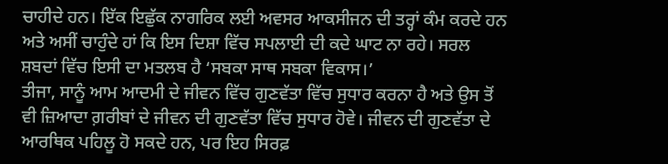ਚਾਹੀਦੇ ਹਨ। ਇੱਕ ਇਛੁੱਕ ਨਾਗਰਿਕ ਲਈ ਅਵਸਰ ਆਕਸੀਜਨ ਦੀ ਤਰ੍ਹਾਂ ਕੰਮ ਕਰਦੇ ਹਨ ਅਤੇ ਅਸੀਂ ਚਾਹੁੰਦੇ ਹਾਂ ਕਿ ਇਸ ਦਿਸ਼ਾ ਵਿੱਚ ਸਪਲਾਈ ਦੀ ਕਦੇ ਘਾਟ ਨਾ ਰਹੇ। ਸਰਲ ਸ਼ਬਦਾਂ ਵਿੱਚ ਇਸੀ ਦਾ ਮਤਲਬ ਹੈ ‘ਸਬਕਾ ਸਾਥ ਸਬਕਾ ਵਿਕਾਸ।’
ਤੀਜਾ, ਸਾਨੂੰ ਆਮ ਆਦਮੀ ਦੇ ਜੀਵਨ ਵਿੱਚ ਗੁਣਵੱਤਾ ਵਿੱਚ ਸੁਧਾਰ ਕਰਨਾ ਹੈ ਅਤੇ ਉਸ ਤੋਂ ਵੀ ਜ਼ਿਆਦਾ ਗ਼ਰੀਬਾਂ ਦੇ ਜੀਵਨ ਦੀ ਗੁਣਵੱਤਾ ਵਿੱਚ ਸੁਧਾਰ ਹੋਵੇ। ਜੀਵਨ ਦੀ ਗੁਣਵੱਤਾ ਦੇ ਆਰਥਿਕ ਪਹਿਲੂ ਹੋ ਸਕਦੇ ਹਨ, ਪਰ ਇਹ ਸਿਰਫ਼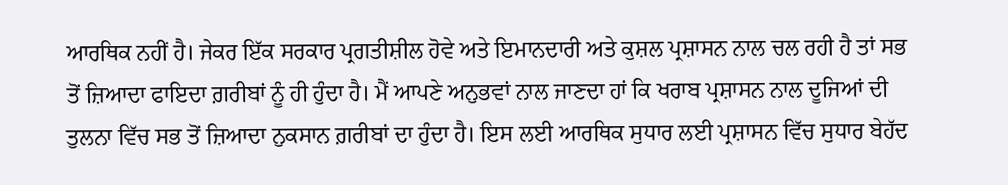ਆਰਥਿਕ ਨਹੀਂ ਹੈ। ਜੇਕਰ ਇੱਕ ਸਰਕਾਰ ਪ੍ਰਗਤੀਸ਼ੀਲ ਹੋਵੇ ਅਤੇ ਇਮਾਨਦਾਰੀ ਅਤੇ ਕੁਸ਼ਲ ਪ੍ਰਸ਼ਾਸਨ ਨਾਲ ਚਲ ਰਹੀ ਹੈ ਤਾਂ ਸਭ ਤੋਂ ਜ਼ਿਆਦਾ ਫਾਇਦਾ ਗ਼ਰੀਬਾਂ ਨੂੰ ਹੀ ਹੁੰਦਾ ਹੈ। ਮੈਂ ਆਪਣੇ ਅਨੁਭਵਾਂ ਨਾਲ ਜਾਣਦਾ ਹਾਂ ਕਿ ਖਰਾਬ ਪ੍ਰਸ਼ਾਸਨ ਨਾਲ ਦੂਜਿਆਂ ਦੀ ਤੁਲਨਾ ਵਿੱਚ ਸਭ ਤੋਂ ਜ਼ਿਆਦਾ ਨੁਕਸਾਨ ਗ਼ਰੀਬਾਂ ਦਾ ਹੁੰਦਾ ਹੈ। ਇਸ ਲਈ ਆਰਥਿਕ ਸੁਧਾਰ ਲਈ ਪ੍ਰਸ਼ਾਸਨ ਵਿੱਚ ਸੁਧਾਰ ਬੇਹੱਦ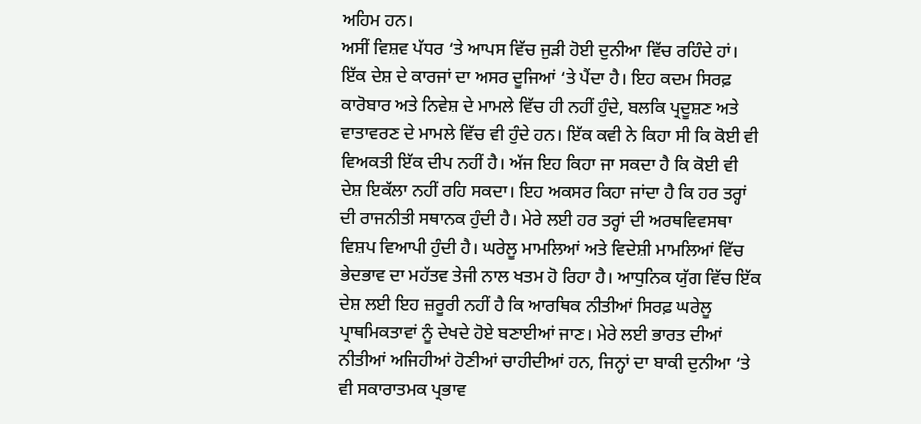ਅਹਿਮ ਹਨ।
ਅਸੀਂ ਵਿਸ਼ਵ ਪੱਧਰ ‘ਤੇ ਆਪਸ ਵਿੱਚ ਜੁੜੀ ਹੋਈ ਦੁਨੀਆ ਵਿੱਚ ਰਹਿੰਦੇ ਹਾਂ। ਇੱਕ ਦੇਸ਼ ਦੇ ਕਾਰਜਾਂ ਦਾ ਅਸਰ ਦੂਜਿਆਂ ‘ਤੇ ਪੈਂਦਾ ਹੈ। ਇਹ ਕਦਮ ਸਿਰਫ਼ ਕਾਰੋਬਾਰ ਅਤੇ ਨਿਵੇਸ਼ ਦੇ ਮਾਮਲੇ ਵਿੱਚ ਹੀ ਨਹੀਂ ਹੁੰਦੇ, ਬਲਕਿ ਪ੍ਰਦੂਸ਼ਣ ਅਤੇ ਵਾਤਾਵਰਣ ਦੇ ਮਾਮਲੇ ਵਿੱਚ ਵੀ ਹੁੰਦੇ ਹਨ। ਇੱਕ ਕਵੀ ਨੇ ਕਿਹਾ ਸੀ ਕਿ ਕੋਈ ਵੀ ਵਿਅਕਤੀ ਇੱਕ ਦੀਪ ਨਹੀਂ ਹੈ। ਅੱਜ ਇਹ ਕਿਹਾ ਜਾ ਸਕਦਾ ਹੈ ਕਿ ਕੋਈ ਵੀ ਦੇਸ਼ ਇਕੱਲਾ ਨਹੀਂ ਰਹਿ ਸਕਦਾ। ਇਹ ਅਕਸਰ ਕਿਹਾ ਜਾਂਦਾ ਹੈ ਕਿ ਹਰ ਤਰ੍ਹਾਂ ਦੀ ਰਾਜਨੀਤੀ ਸਥਾਨਕ ਹੁੰਦੀ ਹੈ। ਮੇਰੇ ਲਈ ਹਰ ਤਰ੍ਹਾਂ ਦੀ ਅਰਥਵਿਵਸਥਾ ਵਿਸ਼ਪ ਵਿਆਪੀ ਹੁੰਦੀ ਹੈ। ਘਰੇਲੂ ਮਾਮਲਿਆਂ ਅਤੇ ਵਿਦੇਸ਼ੀ ਮਾਮਲਿਆਂ ਵਿੱਚ ਭੇਦਭਾਵ ਦਾ ਮਹੱਤਵ ਤੇਜੀ ਨਾਲ ਖਤਮ ਹੋ ਰਿਹਾ ਹੈ। ਆਧੁਨਿਕ ਯੁੱਗ ਵਿੱਚ ਇੱਕ ਦੇਸ਼ ਲਈ ਇਹ ਜ਼ਰੂਰੀ ਨਹੀਂ ਹੈ ਕਿ ਆਰਥਿਕ ਨੀਤੀਆਂ ਸਿਰਫ਼ ਘਰੇਲੂ ਪ੍ਰਾਥਮਿਕਤਾਵਾਂ ਨੂੰ ਦੇਖਦੇ ਹੋਏ ਬਣਾਈਆਂ ਜਾਣ। ਮੇਰੇ ਲਈ ਭਾਰਤ ਦੀਆਂ ਨੀਤੀਆਂ ਅਜਿਹੀਆਂ ਹੋਣੀਆਂ ਚਾਹੀਦੀਆਂ ਹਨ, ਜਿਨ੍ਹਾਂ ਦਾ ਬਾਕੀ ਦੁਨੀਆ ‘ਤੇ ਵੀ ਸਕਾਰਾਤਮਕ ਪ੍ਰਭਾਵ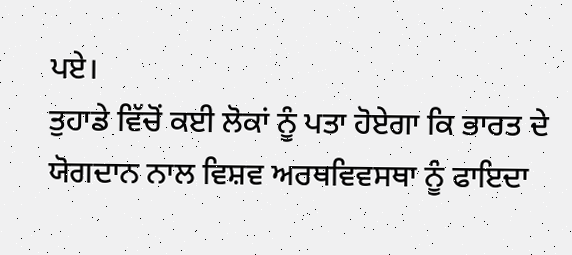ਪਏ।
ਤੁਹਾਡੇ ਵਿੱਚੋਂ ਕਈ ਲੋਕਾਂ ਨੂੰ ਪਤਾ ਹੋਏਗਾ ਕਿ ਭਾਰਤ ਦੇ ਯੋਗਦਾਨ ਨਾਲ ਵਿਸ਼ਵ ਅਰਥਵਿਵਸਥਾ ਨੂੰ ਫਾਇਦਾ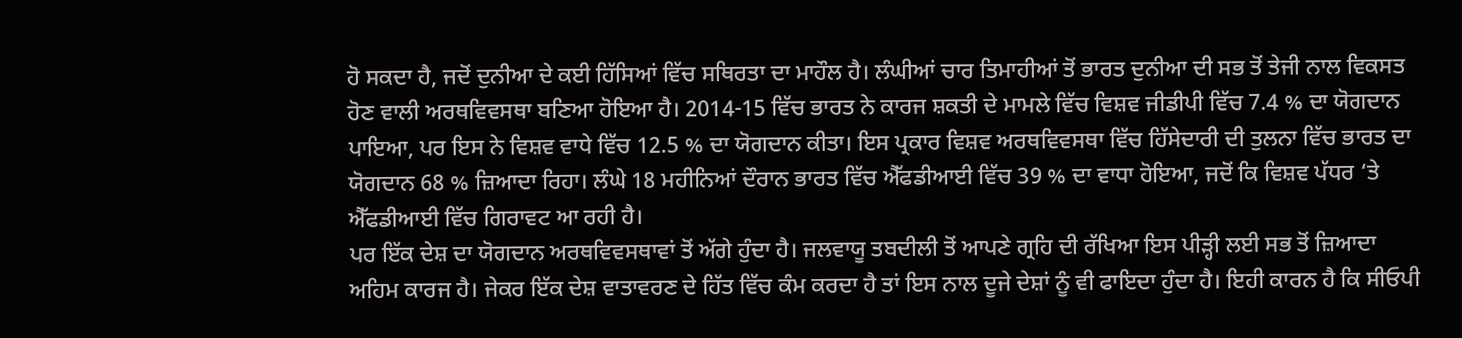ਹੋ ਸਕਦਾ ਹੈ, ਜਦੋਂ ਦੁਨੀਆ ਦੇ ਕਈ ਹਿੱਸਿਆਂ ਵਿੱਚ ਸਥਿਰਤਾ ਦਾ ਮਾਹੌਲ ਹੈ। ਲੰਘੀਆਂ ਚਾਰ ਤਿਮਾਹੀਆਂ ਤੋਂ ਭਾਰਤ ਦੁਨੀਆ ਦੀ ਸਭ ਤੋਂ ਤੇਜੀ ਨਾਲ ਵਿਕਸਤ ਹੋਣ ਵਾਲੀ ਅਰਥਵਿਵਸਥਾ ਬਣਿਆ ਹੋਇਆ ਹੈ। 2014-15 ਵਿੱਚ ਭਾਰਤ ਨੇ ਕਾਰਜ ਸ਼ਕਤੀ ਦੇ ਮਾਮਲੇ ਵਿੱਚ ਵਿਸ਼ਵ ਜੀਡੀਪੀ ਵਿੱਚ 7.4 % ਦਾ ਯੋਗਦਾਨ ਪਾਇਆ, ਪਰ ਇਸ ਨੇ ਵਿਸ਼ਵ ਵਾਧੇ ਵਿੱਚ 12.5 % ਦਾ ਯੋਗਦਾਨ ਕੀਤਾ। ਇਸ ਪ੍ਰਕਾਰ ਵਿਸ਼ਵ ਅਰਥਵਿਵਸਥਾ ਵਿੱਚ ਹਿੱਸੇਦਾਰੀ ਦੀ ਤੁਲਨਾ ਵਿੱਚ ਭਾਰਤ ਦਾ ਯੋਗਦਾਨ 68 % ਜ਼ਿਆਦਾ ਰਿਹਾ। ਲੰਘੇ 18 ਮਹੀਨਿਆਂ ਦੌਰਾਨ ਭਾਰਤ ਵਿੱਚ ਐੱਫਡੀਆਈ ਵਿੱਚ 39 % ਦਾ ਵਾਧਾ ਹੋਇਆ, ਜਦੋਂ ਕਿ ਵਿਸ਼ਵ ਪੱਧਰ ‘ਤੇ ਐੱਫਡੀਆਈ ਵਿੱਚ ਗਿਰਾਵਟ ਆ ਰਹੀ ਹੈ।
ਪਰ ਇੱਕ ਦੇਸ਼ ਦਾ ਯੋਗਦਾਨ ਅਰਥਵਿਵਸਥਾਵਾਂ ਤੋਂ ਅੱਗੇ ਹੁੰਦਾ ਹੈ। ਜਲਵਾਯੂ ਤਬਦੀਲੀ ਤੋਂ ਆਪਣੇ ਗ੍ਰਹਿ ਦੀ ਰੱਖਿਆ ਇਸ ਪੀੜ੍ਹੀ ਲਈ ਸਭ ਤੋਂ ਜ਼ਿਆਦਾ ਅਹਿਮ ਕਾਰਜ ਹੈ। ਜੇਕਰ ਇੱਕ ਦੇਸ਼ ਵਾਤਾਵਰਣ ਦੇ ਹਿੱਤ ਵਿੱਚ ਕੰਮ ਕਰਦਾ ਹੈ ਤਾਂ ਇਸ ਨਾਲ ਦੂਜੇ ਦੇਸ਼ਾਂ ਨੂੰ ਵੀ ਫਾਇਦਾ ਹੁੰਦਾ ਹੈ। ਇਹੀ ਕਾਰਨ ਹੈ ਕਿ ਸੀਓਪੀ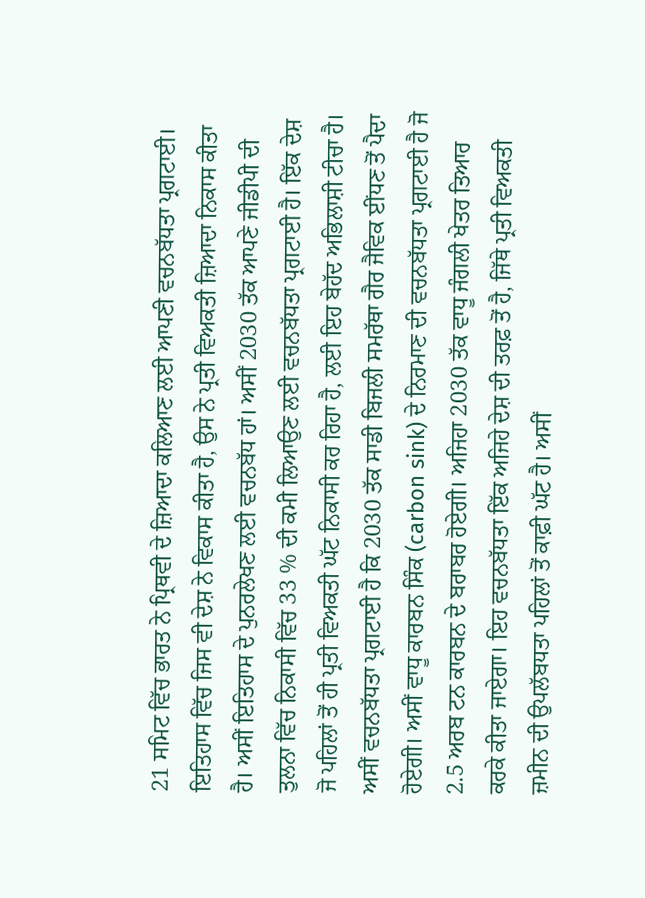21 ਸਮਿਟ ਵਿੱਚ ਭਾਰਤ ਨੇ ਪ੍ਰਿਥਵੀ ਦੇ ਜ਼ਿਆਦਾ ਕਲਿਆਣ ਲਈ ਆਪਣੀ ਵਚਨਬੱਧਤਾ ਪ੍ਰਗਟਾਈ। ਇਤਿਹਾਸ ਵਿੱਚ ਜਿਸ ਵੀ ਦੇਸ਼ ਨੇ ਵਿਕਾਸ ਕੀਤਾ ਹੈ, ਉਸ ਨੇ ਪ੍ਰਤੀ ਵਿਅਕਤੀ ਜ਼ਿਆਦਾ ਨਿਕਾਸ ਕੀਤਾ ਹੈ। ਅਸੀਂ ਇਤਿਹਾਸ ਦੇ ਪੁਨਰਲੇਖਣ ਲਈ ਵਚਨਬੱਧ ਹਾਂ। ਅਸੀਂ 2030 ਤੱਕ ਆਪਣੇ ਜੀਡੀਪੀ ਦੀ ਤੁਲਨਾ ਵਿੱਚ ਨਿਕਾਸੀ ਵਿੱਚ 33 % ਦੀ ਕਮੀ ਲਿਆਉਣ ਲਈ ਵਚਨਬੱਧਤਾ ਪ੍ਰਗਟਾਈ ਹੈ। ਇੱਕ ਦੇਸ਼ ਜੋ ਪਹਿਲਾਂ ਤੋਂ ਹੀ ਪ੍ਰਤੀ ਵਿਅਕਤੀ ਘੱਟ ਨਿਕਾਸੀ ਕਰ ਰਿਹਾ ਹੈ, ਲਈ ਇਹ ਬੇਹੱਦ ਅਭਿਲਾਸ਼ੀ ਟੀਚਾ ਹੈ। ਅਸੀਂ ਵਚਨਬੱਧਤਾ ਪ੍ਰਗਟਾਈ ਹੈ ਕਿ 2030 ਤੱਕ ਸਾਡੀ ਬਿਜਲੀ ਸਮਰੱਥਾ ਗੈਰ ਜੈਵਿਕ ਈਂਧਣ ਤੋਂ ਪੈਦਾ ਹੋਏਗੀ। ਅਸੀਂ ਵਾਧੂ ਕਾਰਬਨ ਸਿੰਕ (carbon sink) ਦੇ ਨਿਰਮਾਣ ਦੀ ਵਚਨਬੱਧਤਾ ਪ੍ਰਗਟਾਈ ਹੈ ਜੋ 2.5 ਅਰਬ ਟਨ ਕਾਰਬਨ ਦੇ ਬਰਾਬਰ ਹੋਏਗੀ। ਅਜਿਹਾ 2030 ਤੱਕ ਵਾਧੂ ਜੰਗਲੀ ਖੇਤਰ ਤਿਆਰ ਕਰਕੇ ਕੀਤਾ ਜਾਏਗਾ। ਇਹ ਵਚਨਬੱਧਤਾ ਇੱਕ ਅਜਿਹੇ ਦੇਸ਼ ਦੀ ਤਰਫ਼ ਤੋਂ ਹੈ, ਜਿੱਥੇ ਪ੍ਰਤੀ ਵਿਅਕਤੀ ਜ਼ਮੀਨ ਦੀ ਉਪਲੱਬਧਤਾ ਪਹਿਲਾਂ ਤੋਂ ਕਾਫ਼ੀ ਘੱਟ ਹੈ। ਅਸੀਂ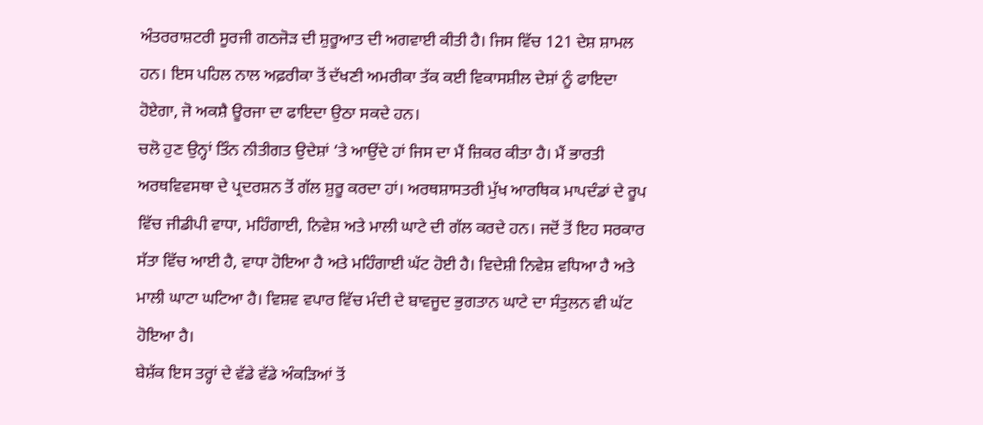ਅੰਤਰਰਾਸ਼ਟਰੀ ਸੂਰਜੀ ਗਠਜੋੜ ਦੀ ਸ਼ੁਰੂਆਤ ਦੀ ਅਗਵਾਈ ਕੀਤੀ ਹੈ। ਜਿਸ ਵਿੱਚ 121 ਦੇਸ਼ ਸ਼ਾਮਲ ਹਨ। ਇਸ ਪਹਿਲ ਨਾਲ ਅਫ਼ਰੀਕਾ ਤੋਂ ਦੱਖਣੀ ਅਮਰੀਕਾ ਤੱਕ ਕਈ ਵਿਕਾਸਸ਼ੀਲ ਦੇਸ਼ਾਂ ਨੂੰ ਫਾਇਦਾ ਹੋਏਗਾ, ਜੋ ਅਕਸ਼ੈ ਊਰਜਾ ਦਾ ਫਾਇਦਾ ਉਠਾ ਸਕਦੇ ਹਨ।
ਚਲੋ ਹੁਣ ਉਨ੍ਹਾਂ ਤਿੰਨ ਨੀਤੀਗਤ ਉਦੇਸ਼ਾਂ ‘ਤੇ ਆਉਂਦੇ ਹਾਂ ਜਿਸ ਦਾ ਮੈਂ ਜ਼ਿਕਰ ਕੀਤਾ ਹੈ। ਮੈਂ ਭਾਰਤੀ ਅਰਥਵਿਵਸਥਾ ਦੇ ਪ੍ਰਦਰਸ਼ਨ ਤੋਂ ਗੱਲ ਸ਼ੁਰੂ ਕਰਦਾ ਹਾਂ। ਅਰਥਸ਼ਾਸਤਰੀ ਮੁੱਖ ਆਰਥਿਕ ਮਾਪਦੰਡਾਂ ਦੇ ਰੂਪ ਵਿੱਚ ਜੀਡੀਪੀ ਵਾਧਾ, ਮਹਿੰਗਾਈ, ਨਿਵੇਸ਼ ਅਤੇ ਮਾਲੀ ਘਾਟੇ ਦੀ ਗੱਲ ਕਰਦੇ ਹਨ। ਜਦੋਂ ਤੋਂ ਇਹ ਸਰਕਾਰ ਸੱਤਾ ਵਿੱਚ ਆਈ ਹੈ, ਵਾਧਾ ਹੋਇਆ ਹੈ ਅਤੇ ਮਹਿੰਗਾਈ ਘੱਟ ਹੋਈ ਹੈ। ਵਿਦੇਸ਼ੀ ਨਿਵੇਸ਼ ਵਧਿਆ ਹੈ ਅਤੇ ਮਾਲੀ ਘਾਟਾ ਘਟਿਆ ਹੈ। ਵਿਸ਼ਵ ਵਪਾਰ ਵਿੱਚ ਮੰਦੀ ਦੇ ਬਾਵਜੂਦ ਭੁਗਤਾਨ ਘਾਟੇ ਦਾ ਸੰਤੁਲਨ ਵੀ ਘੱਟ ਹੋਇਆ ਹੈ।
ਬੇਸ਼ੱਕ ਇਸ ਤਰ੍ਹਾਂ ਦੇ ਵੱਡੇ ਵੱਡੇ ਅੰਕੜਿਆਂ ਤੋਂ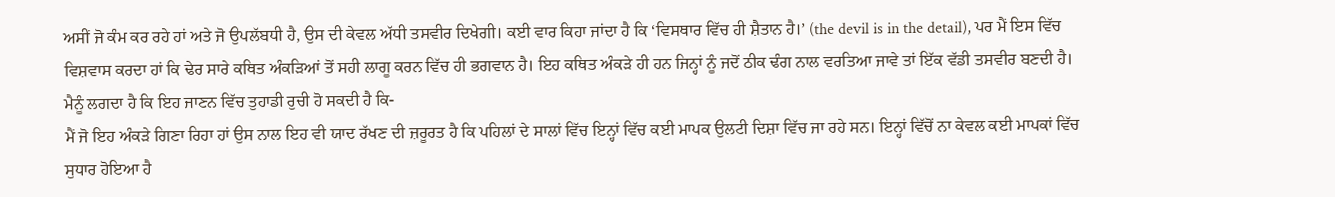ਅਸੀਂ ਜੋ ਕੰਮ ਕਰ ਰਹੇ ਹਾਂ ਅਤੇ ਜੋ ਉਪਲੱਬਧੀ ਹੈ, ਉਸ ਦੀ ਕੇਵਲ ਅੱਧੀ ਤਸਵੀਰ ਦਿਖੇਗੀ। ਕਈ ਵਾਰ ਕਿਹਾ ਜਾਂਦਾ ਹੈ ਕਿ ‘ਵਿਸਥਾਰ ਵਿੱਚ ਹੀ ਸ਼ੈਤਾਨ ਹੈ।’ (the devil is in the detail), ਪਰ ਮੈਂ ਇਸ ਵਿੱਚ ਵਿਸ਼ਵਾਸ ਕਰਦਾ ਹਾਂ ਕਿ ਢੇਰ ਸਾਰੇ ਕਥਿਤ ਅੰਕੜਿਆਂ ਤੋਂ ਸਹੀ ਲਾਗੂ ਕਰਨ ਵਿੱਚ ਹੀ ਭਗਵਾਨ ਹੈ। ਇਹ ਕਥਿਤ ਅੰਕੜੇ ਹੀ ਹਨ ਜਿਨ੍ਹਾਂ ਨੂੰ ਜਦੋਂ ਠੀਕ ਢੰਗ ਨਾਲ ਵਰਤਿਆ ਜਾਵੇ ਤਾਂ ਇੱਕ ਵੱਡੀ ਤਸਵੀਰ ਬਣਦੀ ਹੈ।
ਮੈਨੂੰ ਲਗਦਾ ਹੈ ਕਿ ਇਹ ਜਾਣਨ ਵਿੱਚ ਤੁਹਾਡੀ ਰੁਚੀ ਹੋ ਸਕਦੀ ਹੈ ਕਿ-
ਮੈਂ ਜੋ ਇਹ ਅੰਕੜੇ ਗਿਣਾ ਰਿਹਾ ਹਾਂ ਉਸ ਨਾਲ ਇਹ ਵੀ ਯਾਦ ਰੱਖਣ ਦੀ ਜ਼ਰੂਰਤ ਹੈ ਕਿ ਪਹਿਲਾਂ ਦੇ ਸਾਲਾਂ ਵਿੱਚ ਇਨ੍ਹਾਂ ਵਿੱਚ ਕਈ ਮਾਪਕ ਉਲਟੀ ਦਿਸ਼ਾ ਵਿੱਚ ਜਾ ਰਹੇ ਸਨ। ਇਨ੍ਹਾਂ ਵਿੱਚੋਂ ਨਾ ਕੇਵਲ ਕਈ ਮਾਪਕਾਂ ਵਿੱਚ ਸੁਧਾਰ ਹੋਇਆ ਹੈ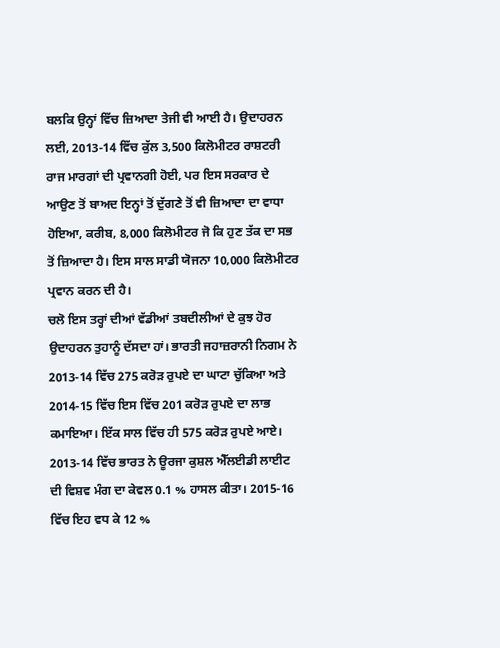ਬਲਕਿ ਉਨ੍ਹਾਂ ਵਿੱਚ ਜ਼ਿਆਦਾ ਤੇਜੀ ਵੀ ਆਈ ਹੈ। ਉਦਾਹਰਨ ਲਈ, 2013-14 ਵਿੱਚ ਕੁੱਲ 3,500 ਕਿਲੋਮੀਟਰ ਰਾਸ਼ਟਰੀ ਰਾਜ ਮਾਰਗਾਂ ਦੀ ਪ੍ਰਵਾਨਗੀ ਹੋਈ, ਪਰ ਇਸ ਸਰਕਾਰ ਦੇ ਆਉਣ ਤੋਂ ਬਾਅਦ ਇਨ੍ਹਾਂ ਤੋਂ ਦੁੱਗਣੇ ਤੋਂ ਵੀ ਜ਼ਿਆਦਾ ਦਾ ਵਾਧਾ ਹੋਇਆ, ਕਰੀਬ, 8,000 ਕਿਲੋਮੀਟਰ ਜੋ ਕਿ ਹੁਣ ਤੱਕ ਦਾ ਸਭ ਤੋਂ ਜ਼ਿਆਦਾ ਹੈ। ਇਸ ਸਾਲ ਸਾਡੀ ਯੋਜਨਾ 10,000 ਕਿਲੋਮੀਟਰ ਪ੍ਰਵਾਨ ਕਰਨ ਦੀ ਹੈ।
ਚਲੋ ਇਸ ਤਰ੍ਹਾਂ ਦੀਆਂ ਵੱਡੀਆਂ ਤਬਦੀਲੀਆਂ ਦੇ ਕੁਝ ਹੋਰ ਉਦਾਹਰਨ ਤੁਹਾਨੂੰ ਦੱਸਦਾ ਹਾਂ। ਭਾਰਤੀ ਜਹਾਜ਼ਰਾਨੀ ਨਿਗਮ ਨੇ 2013-14 ਵਿੱਚ 275 ਕਰੋੜ ਰੁਪਏ ਦਾ ਘਾਟਾ ਚੁੱਕਿਆ ਅਤੇ 2014-15 ਵਿੱਚ ਇਸ ਵਿੱਚ 201 ਕਰੋੜ ਰੁਪਏ ਦਾ ਲਾਭ ਕਮਾਇਆ। ਇੱਕ ਸਾਲ ਵਿੱਚ ਹੀ 575 ਕਰੋੜ ਰੁਪਏ ਆਏ।
2013-14 ਵਿੱਚ ਭਾਰਤ ਨੇ ਊਰਜਾ ਕੁਸ਼ਲ ਐੱਲਈਡੀ ਲਾਈਟ ਦੀ ਵਿਸ਼ਵ ਮੰਗ ਦਾ ਕੇਵਲ 0.1 % ਹਾਸਲ ਕੀਤਾ। 2015-16 ਵਿੱਚ ਇਹ ਵਧ ਕੇ 12 %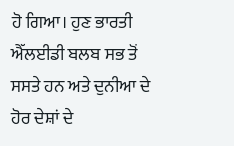ਹੋ ਗਿਆ। ਹੁਣ ਭਾਰਤੀ ਐੱਲਈਡੀ ਬਲਬ ਸਭ ਤੋਂ ਸਸਤੇ ਹਨ ਅਤੇ ਦੁਨੀਆ ਦੇ ਹੋਰ ਦੇਸ਼ਾਂ ਦੇ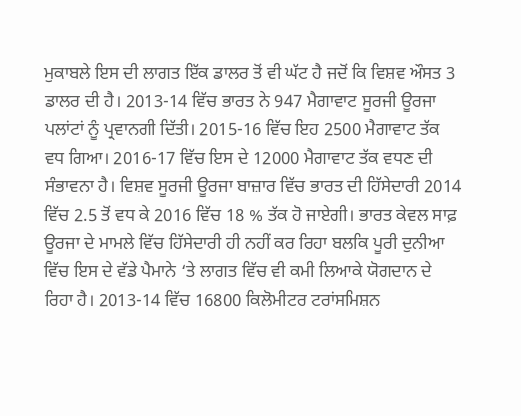ਮੁਕਾਬਲੇ ਇਸ ਦੀ ਲਾਗਤ ਇੱਕ ਡਾਲਰ ਤੋਂ ਵੀ ਘੱਟ ਹੈ ਜਦੋਂ ਕਿ ਵਿਸ਼ਵ ਔਸਤ 3 ਡਾਲਰ ਦੀ ਹੈ। 2013-14 ਵਿੱਚ ਭਾਰਤ ਨੇ 947 ਮੈਗਾਵਾਟ ਸੂਰਜੀ ਊਰਜਾ ਪਲਾਂਟਾਂ ਨੂੰ ਪ੍ਰਵਾਨਗੀ ਦਿੱਤੀ। 2015-16 ਵਿੱਚ ਇਹ 2500 ਮੈਗਾਵਾਟ ਤੱਕ ਵਧ ਗਿਆ। 2016-17 ਵਿੱਚ ਇਸ ਦੇ 12000 ਮੈਗਾਵਾਟ ਤੱਕ ਵਧਣ ਦੀ ਸੰਭਾਵਨਾ ਹੈ। ਵਿਸ਼ਵ ਸੂਰਜੀ ਊਰਜਾ ਬਾਜ਼ਾਰ ਵਿੱਚ ਭਾਰਤ ਦੀ ਹਿੱਸੇਦਾਰੀ 2014 ਵਿੱਚ 2.5 ਤੋਂ ਵਧ ਕੇ 2016 ਵਿੱਚ 18 % ਤੱਕ ਹੋ ਜਾਏਗੀ। ਭਾਰਤ ਕੇਵਲ ਸਾਫ਼ ਊਰਜਾ ਦੇ ਮਾਮਲੇ ਵਿੱਚ ਹਿੱਸੇਦਾਰੀ ਹੀ ਨਹੀਂ ਕਰ ਰਿਹਾ ਬਲਕਿ ਪੂਰੀ ਦੁਨੀਆ ਵਿੱਚ ਇਸ ਦੇ ਵੱਡੇ ਪੈਮਾਨੇ ‘ਤੇ ਲਾਗਤ ਵਿੱਚ ਵੀ ਕਮੀ ਲਿਆਕੇ ਯੋਗਦਾਨ ਦੇ ਰਿਹਾ ਹੈ। 2013-14 ਵਿੱਚ 16800 ਕਿਲੋਮੀਟਰ ਟਰਾਂਸਮਿਸ਼ਨ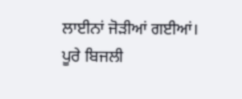ਲਾਈਨਾਂ ਜੋੜੀਆਂ ਗਈਆਂ। ਪੂਰੇ ਬਿਜਲੀ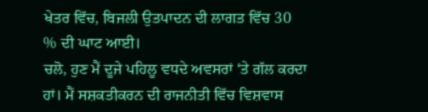ਖੇਤਰ ਵਿੱਚ, ਬਿਜਲੀ ਉਤਪਾਦਨ ਦੀ ਲਾਗਤ ਵਿੱਚ 30 % ਦੀ ਘਾਟ ਆਈ।
ਚਲੋ, ਹੁਣ ਮੈਂ ਦੂਜੇ ਪਹਿਲੂ ਵਧਦੇ ਅਵਸਰਾਂ ‘ਤੇ ਗੱਲ ਕਰਦਾ ਹਾਂ। ਮੈਂ ਸਸ਼ਕਤੀਕਰਨ ਦੀ ਰਾਜਨੀਤੀ ਵਿੱਚ ਵਿਸ਼ਵਾਸ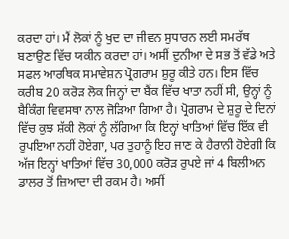ਕਰਦਾ ਹਾਂ। ਮੈਂ ਲੋਕਾਂ ਨੂੰ ਖੁਦ ਦਾ ਜੀਵਨ ਸੁਧਾਰਨ ਲਈ ਸਮਰੱਥ ਬਣਾਉਣ ਵਿੱਚ ਯਕੀਨ ਕਰਦਾ ਹਾਂ। ਅਸੀਂ ਦੁਨੀਆ ਦੇ ਸਭ ਤੋਂ ਵੱਡੇ ਅਤੇ ਸਫਲ ਆਰਥਿਕ ਸਮਾਵੇਸ਼ਨ ਪ੍ਰੋਗਰਾਮ ਸ਼ੁਰੂ ਕੀਤੇ ਹਨ। ਇਸ ਵਿੱਚ ਕਰੀਬ 20 ਕਰੋੜ ਲੋਕ ਜਿਨ੍ਹਾਂ ਦਾ ਬੈਂਕ ਵਿੱਚ ਖਾਤਾ ਨਹੀਂ ਸੀ, ਉਨ੍ਹਾਂ ਨੂੰ ਬੈਕਿੰਗ ਵਿਵਸਥਾ ਨਾਲ ਜੋੜਿਆ ਗਿਆ ਹੈ। ਪ੍ਰੋਗਰਾਮ ਦੇ ਸ਼ੁਰੂ ਦੇ ਦਿਨਾਂ ਵਿੱਚ ਕੁਝ ਸ਼ੱਕੀ ਲੋਕਾਂ ਨੂੰ ਲੱਗਿਆ ਕਿ ਇਨ੍ਹਾਂ ਖਾਤਿਆਂ ਵਿੱਚ ਇੱਕ ਵੀ ਰੁਪਇਆ ਨਹੀਂ ਹੋਏਗਾ, ਪਰ ਤੁਹਾਨੂੰ ਇਹ ਜਾਣ ਕੇ ਹੈਰਾਨੀ ਹੋਏਗੀ ਕਿ ਅੱਜ ਇਨ੍ਹਾਂ ਖਾਤਿਆਂ ਵਿੱਚ 30,000 ਕਰੋੜ ਰੁਪਏ ਜਾਂ 4 ਬਿਲੀਅਨ ਡਾਲਰ ਤੋਂ ਜ਼ਿਆਦਾ ਦੀ ਰਕਮ ਹੈ। ਅਸੀਂ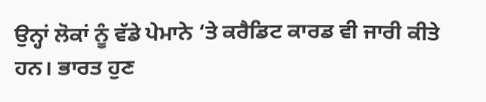ਉਨ੍ਹਾਂ ਲੋਕਾਂ ਨੂੰ ਵੱਡੇ ਪੇਮਾਨੇ ‘ਤੇ ਕਰੈਡਿਟ ਕਾਰਡ ਵੀ ਜਾਰੀ ਕੀਤੇ ਹਨ। ਭਾਰਤ ਹੁਣ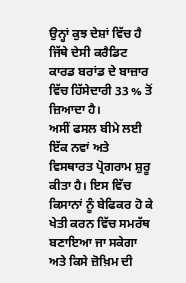ਉਨ੍ਹਾਂ ਕੁਝ ਦੇਸ਼ਾਂ ਵਿੱਚ ਹੈ ਜਿੱਥੇ ਦੇਸੀ ਕਰੈਡਿਟ ਕਾਰਡ ਬਰਾਂਡ ਦੇ ਬਾਜ਼ਾਰ ਵਿੱਚ ਹਿੱਸੇਦਾਰੀ 33 % ਤੋਂ ਜ਼ਿਆਦਾ ਹੈ।
ਅਸੀਂ ਫਸਲ ਬੀਮੇ ਲਈ ਇੱਕ ਨਵਾਂ ਅਤੇ ਵਿਸਥਾਰਤ ਪ੍ਰੋਗਰਾਮ ਸ਼ੁਰੂ ਕੀਤਾ ਹੈ। ਇਸ ਵਿੱਚ ਕਿਸਾਨਾਂ ਨੂੰ ਬੇਫਿਕਰ ਹੋ ਕੇ ਖੇਤੀ ਕਰਨ ਵਿੱਚ ਸਮਰੱਥ ਬਣਾਇਆ ਜਾ ਸਕੇਗਾ ਅਤੇ ਕਿਸੇ ਜ਼ੋਖ਼ਿਮ ਦੀ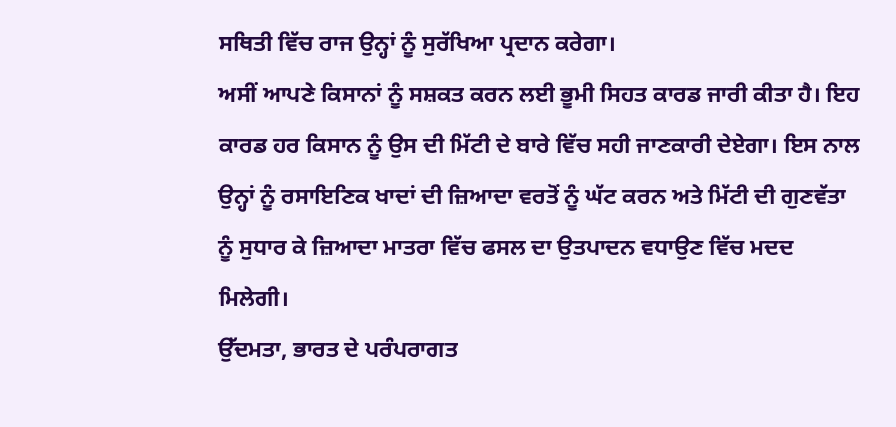ਸਥਿਤੀ ਵਿੱਚ ਰਾਜ ਉਨ੍ਹਾਂ ਨੂੰ ਸੁਰੱਖਿਆ ਪ੍ਰਦਾਨ ਕਰੇਗਾ।
ਅਸੀਂ ਆਪਣੇ ਕਿਸਾਨਾਂ ਨੂੰ ਸਸ਼ਕਤ ਕਰਨ ਲਈ ਭੂਮੀ ਸਿਹਤ ਕਾਰਡ ਜਾਰੀ ਕੀਤਾ ਹੈ। ਇਹ ਕਾਰਡ ਹਰ ਕਿਸਾਨ ਨੂੰ ਉਸ ਦੀ ਮਿੱਟੀ ਦੇ ਬਾਰੇ ਵਿੱਚ ਸਹੀ ਜਾਣਕਾਰੀ ਦੇਏਗਾ। ਇਸ ਨਾਲ ਉਨ੍ਹਾਂ ਨੂੰ ਰਸਾਇਣਿਕ ਖਾਦਾਂ ਦੀ ਜ਼ਿਆਦਾ ਵਰਤੋਂ ਨੂੰ ਘੱਟ ਕਰਨ ਅਤੇ ਮਿੱਟੀ ਦੀ ਗੁਣਵੱਤਾ ਨੂੰ ਸੁਧਾਰ ਕੇ ਜ਼ਿਆਦਾ ਮਾਤਰਾ ਵਿੱਚ ਫਸਲ ਦਾ ਉਤਪਾਦਨ ਵਧਾਉਣ ਵਿੱਚ ਮਦਦ ਮਿਲੇਗੀ।
ਉੱਦਮਤਾ, ਭਾਰਤ ਦੇ ਪਰੰਪਰਾਗਤ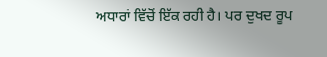ਅਧਾਰਾਂ ਵਿੱਚੋਂ ਇੱਕ ਰਹੀ ਹੈ। ਪਰ ਦੁਖਦ ਰੂਪ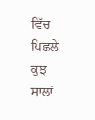ਵਿੱਚ ਪਿਛਲੇ ਕੁਝ ਸਾਲਾਂ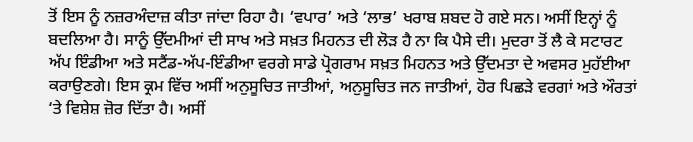ਤੋਂ ਇਸ ਨੂੰ ਨਜ਼ਰਅੰਦਾਜ਼ ਕੀਤਾ ਜਾਂਦਾ ਰਿਹਾ ਹੈ। ‘ਵਪਾਰ’ ਅਤੇ ‘ਲਾਭ’ ਖਰਾਬ ਸ਼ਬਦ ਹੋ ਗਏ ਸਨ। ਅਸੀਂ ਇਨ੍ਹਾਂ ਨੂੰ ਬਦਲਿਆ ਹੈ। ਸਾਨੂੰ ਉੱਦਮੀਆਂ ਦੀ ਸਾਖ ਅਤੇ ਸਖ਼ਤ ਮਿਹਨਤ ਦੀ ਲੋੜ ਹੈ ਨਾ ਕਿ ਪੈਸੇ ਦੀ। ਮੁਦਰਾ ਤੋਂ ਲੈ ਕੇ ਸਟਾਰਟ ਅੱਪ ਇੰਡੀਆ ਅਤੇ ਸਟੈਂਡ-ਅੱਪ-ਇੰਡੀਆ ਵਰਗੇ ਸਾਡੇ ਪ੍ਰੋਗਰਾਮ ਸਖ਼ਤ ਮਿਹਨਤ ਅਤੇ ਉੱਦਮਤਾ ਦੇ ਅਵਸਰ ਮੁਹੱਈਆ ਕਰਾਉਣਗੇ। ਇਸ ਕ੍ਰਮ ਵਿੱਚ ਅਸੀਂ ਅਨੁਸੂਚਿਤ ਜਾਤੀਆਂ, ਅਨੁਸੂਚਿਤ ਜਨ ਜਾਤੀਆਂ, ਹੋਰ ਪਿਛੜੇ ਵਰਗਾਂ ਅਤੇ ਔਰਤਾਂ ‘ਤੇ ਵਿਸ਼ੇਸ਼ ਜ਼ੋਰ ਦਿੱਤਾ ਹੈ। ਅਸੀਂ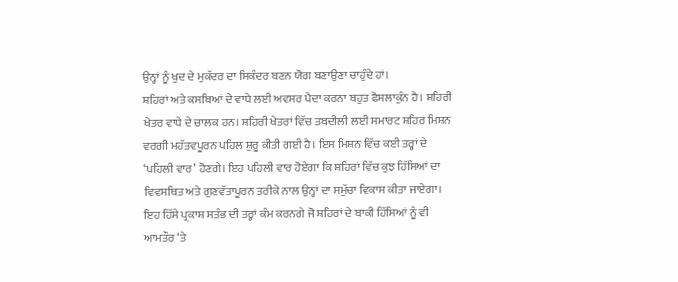ਉਨ੍ਹਾਂ ਨੂੰ ਖੁਦ ਦੇ ਮੁਕੱਦਰ ਦਾ ਸਿਕੰਦਰ ਬਣਨ ਯੋਗ ਬਣਾਉਣਾ ਚਾਹੁੰਦੇ ਹਾਂ।
ਸ਼ਹਿਰਾਂ ਅਤੇ ਕਸਬਿਆਂ ਦੇ ਵਾਧੇ ਲਈ ਅਵਸਰ ਪੈਦਾ ਕਰਨਾ ਬਹੁਤ ਫੈਸਲਾਕੁੰਨ ਹੈ। ਸ਼ਹਿਰੀ ਖੇਤਰ ਵਾਧੇ ਦੇ ਚਾਲਕ ਹਨ। ਸ਼ਹਿਰੀ ਖੇਤਰਾਂ ਵਿੱਚ ਤਬਦੀਲੀ ਲਈ ਸਮਾਰਟ ਸ਼ਹਿਰ ਮਿਸ਼ਨ ਵਰਗੀ ਮਹੱਤਵਪੂਰਨ ਪਹਿਲ ਸ਼ੁਰੂ ਕੀਤੀ ਗਈ ਹੈ। ਇਸ ਮਿਸ਼ਨ ਵਿੱਚ ਕਈ ਤਰ੍ਹਾਂ ਦੇ ‘ਪਹਿਲੀ ਵਾਰ’ ਹੋਣਗੇ। ਇਹ ਪਹਿਲੀ ਵਾਰ ਹੋਏਗਾ ਕਿ ਸ਼ਹਿਰਾਂ ਵਿੱਚ ਕੁਝ ਹਿੱਸਿਆਂ ਦਾ ਵਿਵਸਥਿਤ ਅਤੇ ਗੁਣਵੱਤਾਪੂਰਨ ਤਰੀਕੇ ਨਾਲ ਉਨ੍ਹਾਂ ਦਾ ਸਮੁੱਚਾ ਵਿਕਾਸ ਕੀਤਾ ਜਾਏਗਾ। ਇਹ ਹਿੱਸੇ ਪ੍ਰਕਾਸ਼ ਸਤੰਭ ਦੀ ਤਰ੍ਹਾਂ ਕੰਮ ਕਰਨਗੇ ਜੋ ਸ਼ਹਿਰਾਂ ਦੇ ਬਾਕੀ ਹਿੱਸਿਆਂ ਨੂੰ ਵੀ ਆਮਤੌਰ ‘ਤੇ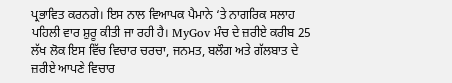ਪ੍ਰਭਾਵਿਤ ਕਰਨਗੇ। ਇਸ ਨਾਲ ਵਿਆਪਕ ਪੈਮਾਨੇ ‘ਤੇ ਨਾਗਰਿਕ ਸਲਾਹ ਪਹਿਲੀ ਵਾਰ ਸ਼ੁਰੂ ਕੀਤੀ ਜਾ ਰਹੀ ਹੈ। MyGov ਮੰਚ ਦੇ ਜ਼ਰੀਏ ਕਰੀਬ 25 ਲੱਖ ਲੋਕ ਇਸ ਵਿੱਚ ਵਿਚਾਰ ਚਰਚਾ, ਜਨਮਤ, ਬਲੌਗ ਅਤੇ ਗੱਲਬਾਤ ਦੇ ਜ਼ਰੀਏ ਆਪਣੇ ਵਿਚਾਰ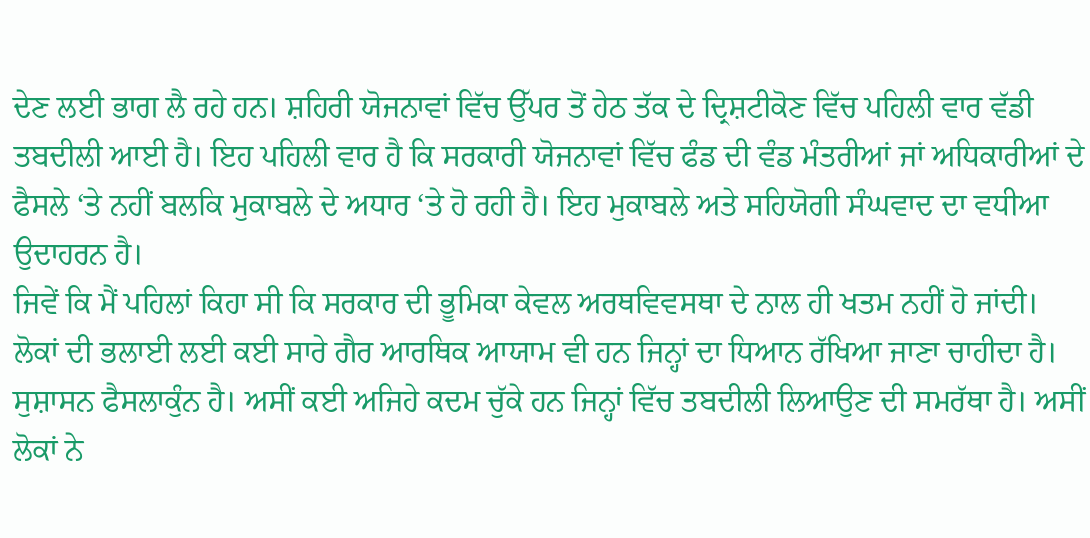ਦੇਣ ਲਈ ਭਾਗ ਲੈ ਰਹੇ ਹਨ। ਸ਼ਹਿਰੀ ਯੋਜਨਾਵਾਂ ਵਿੱਚ ਉੱਪਰ ਤੋਂ ਹੇਠ ਤੱਕ ਦੇ ਦ੍ਰਿਸ਼ਟੀਕੋਣ ਵਿੱਚ ਪਹਿਲੀ ਵਾਰ ਵੱਡੀ ਤਬਦੀਲੀ ਆਈ ਹੈ। ਇਹ ਪਹਿਲੀ ਵਾਰ ਹੈ ਕਿ ਸਰਕਾਰੀ ਯੋਜਨਾਵਾਂ ਵਿੱਚ ਫੰਡ ਦੀ ਵੰਡ ਮੰਤਰੀਆਂ ਜਾਂ ਅਧਿਕਾਰੀਆਂ ਦੇ ਫੈਸਲੇ ‘ਤੇ ਨਹੀਂ ਬਲਕਿ ਮੁਕਾਬਲੇ ਦੇ ਅਧਾਰ ‘ਤੇ ਹੋ ਰਹੀ ਹੈ। ਇਹ ਮੁਕਾਬਲੇ ਅਤੇ ਸਹਿਯੋਗੀ ਸੰਘਵਾਦ ਦਾ ਵਧੀਆ ਉਦਾਹਰਨ ਹੈ।
ਜਿਵੇਂ ਕਿ ਮੈਂ ਪਹਿਲਾਂ ਕਿਹਾ ਸੀ ਕਿ ਸਰਕਾਰ ਦੀ ਭੂਮਿਕਾ ਕੇਵਲ ਅਰਥਵਿਵਸਥਾ ਦੇ ਨਾਲ ਹੀ ਖਤਮ ਨਹੀਂ ਹੋ ਜਾਂਦੀ। ਲੋਕਾਂ ਦੀ ਭਲਾਈ ਲਈ ਕਈ ਸਾਰੇ ਗੈਰ ਆਰਥਿਕ ਆਯਾਮ ਵੀ ਹਨ ਜਿਨ੍ਹਾਂ ਦਾ ਧਿਆਨ ਰੱਖਿਆ ਜਾਣਾ ਚਾਹੀਦਾ ਹੈ। ਸੁਸ਼ਾਸਨ ਫੈਸਲਾਕੁੰਨ ਹੈ। ਅਸੀਂ ਕਈ ਅਜਿਹੇ ਕਦਮ ਚੁੱਕੇ ਹਨ ਜਿਨ੍ਹਾਂ ਵਿੱਚ ਤਬਦੀਲੀ ਲਿਆਉਣ ਦੀ ਸਮਰੱਥਾ ਹੈ। ਅਸੀਂ ਲੋਕਾਂ ਨੇ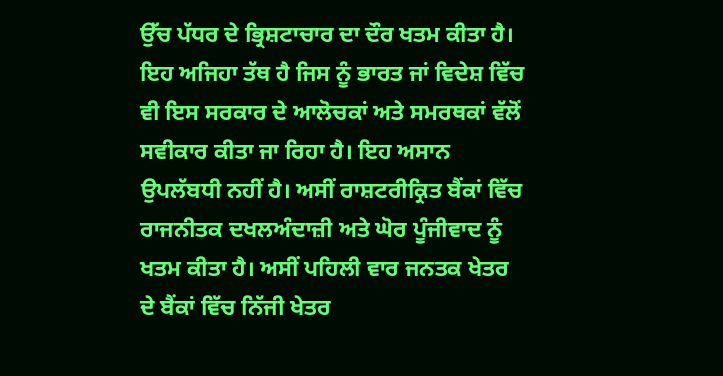ਉੱਚ ਪੱਧਰ ਦੇ ਭ੍ਰਿਸ਼ਟਾਚਾਰ ਦਾ ਦੌਰ ਖਤਮ ਕੀਤਾ ਹੈ। ਇਹ ਅਜਿਹਾ ਤੱਥ ਹੈ ਜਿਸ ਨੂੰ ਭਾਰਤ ਜਾਂ ਵਿਦੇਸ਼ ਵਿੱਚ ਵੀ ਇਸ ਸਰਕਾਰ ਦੇ ਆਲੋਚਕਾਂ ਅਤੇ ਸਮਰਥਕਾਂ ਵੱਲੋਂ ਸਵੀਕਾਰ ਕੀਤਾ ਜਾ ਰਿਹਾ ਹੈ। ਇਹ ਅਸਾਨ ਉਪਲੱਬਧੀ ਨਹੀਂ ਹੈ। ਅਸੀਂ ਰਾਸ਼ਟਰੀਕ੍ਰਿਤ ਬੈਂਕਾਂ ਵਿੱਚ ਰਾਜਨੀਤਕ ਦਖਲਅੰਦਾਜ਼ੀ ਅਤੇ ਘੋਰ ਪੂੰਜੀਵਾਦ ਨੂੰ ਖਤਮ ਕੀਤਾ ਹੈ। ਅਸੀਂ ਪਹਿਲੀ ਵਾਰ ਜਨਤਕ ਖੇਤਰ ਦੇ ਬੈਂਕਾਂ ਵਿੱਚ ਨਿੱਜੀ ਖੇਤਰ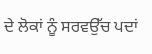ਦੇ ਲੋਕਾਂ ਨੂੰ ਸਰਵਉੱਚ ਪਦਾਂ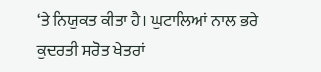‘ਤੇ ਨਿਯੁਕਤ ਕੀਤਾ ਹੈ। ਘੁਟਾਲਿਆਂ ਨਾਲ ਭਰੇ ਕੁਦਰਤੀ ਸਰੋਤ ਖੇਤਰਾਂ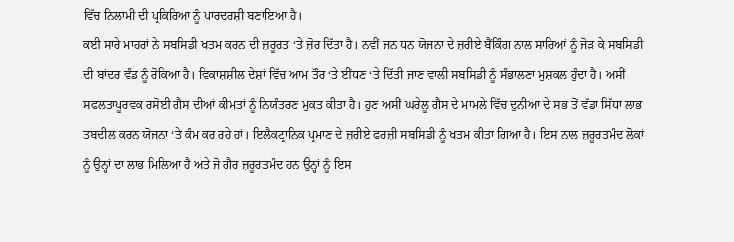ਵਿੱਚ ਨਿਲਾਮੀ ਦੀ ਪ੍ਰਕਿਰਿਆ ਨੂੰ ਪਾਰਦਰਸ਼ੀ ਬਣਾਇਆ ਹੈ।
ਕਈ ਸਾਰੇ ਮਾਹਰਾਂ ਨੇ ਸਬਸਿਡੀ ਖਤਮ ਕਰਨ ਦੀ ਜ਼ਰੂਰਤ ‘ਤੇ ਜ਼ੋਰ ਦਿੱਤਾ ਹੈ। ਨਵੀਂ ਜਨ ਧਨ ਯੋਜਨਾ ਦੇ ਜ਼ਰੀਏ ਬੈਂਕਿੰਗ ਨਾਲ ਸਾਰਿਆਂ ਨੂੰ ਜੋੜ ਕੇ ਸਬਸਿਡੀ ਦੀ ਬਾਂਦਰ ਵੰਡ ਨੂੰ ਰੋਕਿਆ ਹੈ। ਵਿਕਾਸ਼ਸ਼ੀਲ ਦੇਸ਼ਾਂ ਵਿੱਚ ਆਮ ਤੌਰ ‘ਤੇ ਈਂਧਣ ‘ਤੇ ਦਿੱਤੀ ਜਾਣ ਵਾਲੀ ਸਬਸਿਡੀ ਨੂੰ ਸੰਭਾਲਣਾ ਮੁਸ਼ਕਲ ਹੁੰਦਾ ਹੈ। ਅਸੀਂ ਸਫਲਤਾਪੂਰਵਕ ਰਸੋਈ ਗੈਸ ਦੀਆਂ ਕੀਮਤਾਂ ਨੂੰ ਨਿਯੰਤਰਣ ਮੁਕਤ ਕੀਤਾ ਹੈ। ਹੁਣ ਅਸੀਂ ਘਰੇਲੂ ਗੈਸ ਦੇ ਮਾਮਲੇ ਵਿੱਚ ਦੁਨੀਆ ਦੇ ਸਭ ਤੋਂ ਵੱਡਾ ਸਿੱਧਾ ਲਾਭ ਤਬਦੀਲ ਕਰਨ ਯੋਜਨਾ ‘ਤੇ ਕੰਮ ਕਰ ਰਹੇ ਹਾਂ। ਇਲੈਕਟ੍ਰਾਨਿਕ ਪ੍ਰਮਾਣ ਦੇ ਜ਼ਰੀਏ ਫਰਜ਼ੀ ਸਬਸਿਡੀ ਨੂੰ ਖਤਮ ਕੀਤਾ ਗਿਆ ਹੈ। ਇਸ ਨਾਲ ਜ਼ਰੂਰਤਮੰਦ ਲੋਕਾਂ ਨੂੰ ਉਨ੍ਹਾਂ ਦਾ ਲਾਭ ਮਿਲਿਆ ਹੈ ਅਤੇ ਜੋ ਗੈਰ ਜ਼ਰੂਰਤਮੰਦ ਹਨ ਉਨ੍ਹਾਂ ਨੂੰ ਇਸ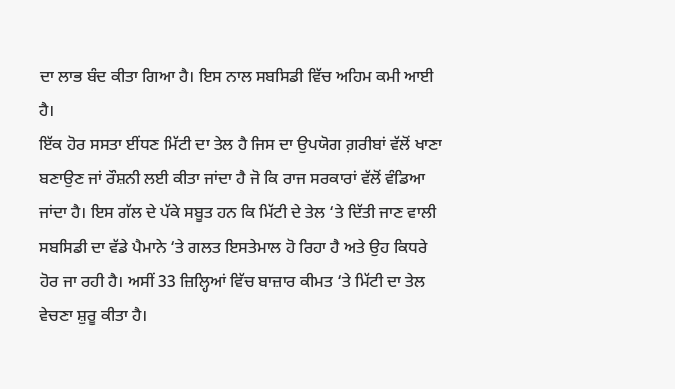ਦਾ ਲਾਭ ਬੰਦ ਕੀਤਾ ਗਿਆ ਹੈ। ਇਸ ਨਾਲ ਸਬਸਿਡੀ ਵਿੱਚ ਅਹਿਮ ਕਮੀ ਆਈ ਹੈ।
ਇੱਕ ਹੋਰ ਸਸਤਾ ਈਂਧਣ ਮਿੱਟੀ ਦਾ ਤੇਲ ਹੈ ਜਿਸ ਦਾ ਉਪਯੋਗ ਗ਼ਰੀਬਾਂ ਵੱਲੋਂ ਖਾਣਾ ਬਣਾਉਣ ਜਾਂ ਰੌਸ਼ਨੀ ਲਈ ਕੀਤਾ ਜਾਂਦਾ ਹੈ ਜੋ ਕਿ ਰਾਜ ਸਰਕਾਰਾਂ ਵੱਲੋਂ ਵੰਡਿਆ ਜਾਂਦਾ ਹੈ। ਇਸ ਗੱਲ ਦੇ ਪੱਕੇ ਸਬੂਤ ਹਨ ਕਿ ਮਿੱਟੀ ਦੇ ਤੇਲ ‘ਤੇ ਦਿੱਤੀ ਜਾਣ ਵਾਲੀ ਸਬਸਿਡੀ ਦਾ ਵੱਡੇ ਪੈਮਾਨੇ ‘ਤੇ ਗਲਤ ਇਸਤੇਮਾਲ ਹੋ ਰਿਹਾ ਹੈ ਅਤੇ ਉਹ ਕਿਧਰੇ ਹੋਰ ਜਾ ਰਹੀ ਹੈ। ਅਸੀਂ 33 ਜ਼ਿਲ੍ਹਿਆਂ ਵਿੱਚ ਬਾਜ਼ਾਰ ਕੀਮਤ ‘ਤੇ ਮਿੱਟੀ ਦਾ ਤੇਲ ਵੇਚਣਾ ਸ਼ੁਰੂ ਕੀਤਾ ਹੈ।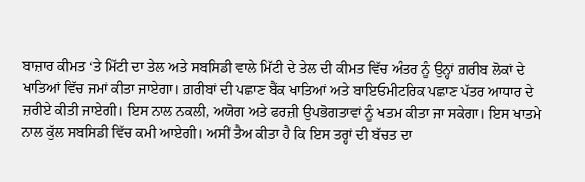ਬਾਜ਼ਾਰ ਕੀਮਤ ‘ਤੇ ਮਿੱਟੀ ਦਾ ਤੇਲ ਅਤੇ ਸਬਸਿਡੀ ਵਾਲੇ ਮਿੱਟੀ ਦੇ ਤੇਲ ਦੀ ਕੀਮਤ ਵਿੱਚ ਅੰਤਰ ਨੂੰ ਉਨ੍ਹਾਂ ਗ਼ਰੀਬ ਲੋਕਾਂ ਦੇ ਖਾਤਿਆਂ ਵਿੱਚ ਜਮਾਂ ਕੀਤਾ ਜਾਏਗਾ। ਗ਼ਰੀਬਾਂ ਦੀ ਪਛਾਣ ਬੈਂਕ ਖਾਤਿਆਂ ਅਤੇ ਬਾਇਓਮੀਟਰਿਕ ਪਛਾਣ ਪੱਤਰ ਆਧਾਰ ਦੇ ਜ਼ਰੀਏ ਕੀਤੀ ਜਾਏਗੀ। ਇਸ ਨਾਲ ਨਕਲੀ, ਅਯੋਗ ਅਤੇ ਫਰਜ਼ੀ ਉਪਭੋਗਤਾਵਾਂ ਨੂੰ ਖਤਮ ਕੀਤਾ ਜਾ ਸਕੇਗਾ। ਇਸ ਖਾਤਮੇ ਨਾਲ ਕੁੱਲ ਸਬਸਿਡੀ ਵਿੱਚ ਕਮੀ ਆਏਗੀ। ਅਸੀਂ ਤੈਅ ਕੀਤਾ ਹੈ ਕਿ ਇਸ ਤਰ੍ਹਾਂ ਦੀ ਬੱਚਤ ਦਾ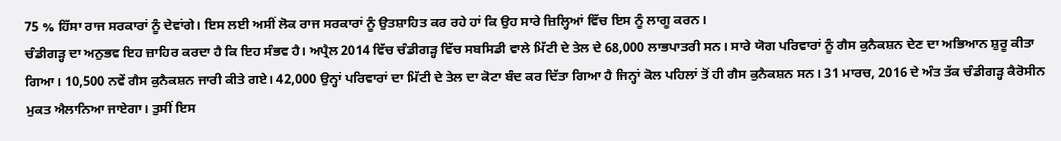75 % ਹਿੱਸਾ ਰਾਜ ਸਰਕਾਰਾਂ ਨੂੰ ਦੇਵਾਂਗੇ। ਇਸ ਲਈ ਅਸੀਂ ਲੋਕ ਰਾਜ ਸਰਕਾਰਾਂ ਨੂੰ ਉਤਸ਼ਾਹਿਤ ਕਰ ਰਹੇ ਹਾਂ ਕਿ ਉਹ ਸਾਰੇ ਜ਼ਿਲ੍ਹਿਆਂ ਵਿੱਚ ਇਸ ਨੂੰ ਲਾਗੂ ਕਰਨ।
ਚੰਡੀਗੜ੍ਹ ਦਾ ਅਨੁਭਵ ਇਹ ਜ਼ਾਹਿਰ ਕਰਦਾ ਹੈ ਕਿ ਇਹ ਸੰਭਵ ਹੈ। ਅਪ੍ਰੈਲ 2014 ਵਿੱਚ ਚੰਡੀਗੜ੍ਹ ਵਿੱਚ ਸਬਸਿਡੀ ਵਾਲੇ ਮਿੱਟੀ ਦੇ ਤੇਲ ਦੇ 68,000 ਲਾਭਪਾਤਰੀ ਸਨ। ਸਾਰੇ ਯੋਗ ਪਰਿਵਾਰਾਂ ਨੂੰ ਗੈਸ ਕੁਨੈਕਸ਼ਨ ਦੇਣ ਦਾ ਅਭਿਆਨ ਸ਼ੁਰੂ ਕੀਤਾ ਗਿਆ। 10,500 ਨਵੇਂ ਗੈਸ ਕੁਨੈਕਸ਼ਨ ਜਾਰੀ ਕੀਤੇ ਗਏ। 42,000 ਉਨ੍ਹਾਂ ਪਰਿਵਾਰਾਂ ਦਾ ਮਿੱਟੀ ਦੇ ਤੇਲ ਦਾ ਕੋਟਾ ਬੰਦ ਕਰ ਦਿੱਤਾ ਗਿਆ ਹੈ ਜਿਨ੍ਹਾਂ ਕੋਲ ਪਹਿਲਾਂ ਤੋਂ ਹੀ ਗੈਸ ਕੁਨੈਕਸ਼ਨ ਸਨ। 31 ਮਾਰਚ, 2016 ਦੇ ਅੰਤ ਤੱਕ ਚੰਡੀਗੜ੍ਹ ਕੈਰੋਸੀਨ ਮੁਕਤ ਐਲਾਨਿਆ ਜਾਏਗਾ। ਤੁਸੀਂ ਇਸ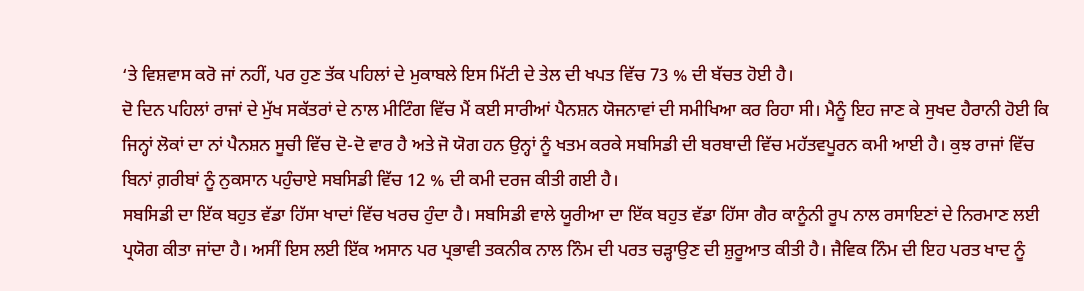‘ਤੇ ਵਿਸ਼ਵਾਸ ਕਰੋ ਜਾਂ ਨਹੀਂ, ਪਰ ਹੁਣ ਤੱਕ ਪਹਿਲਾਂ ਦੇ ਮੁਕਾਬਲੇ ਇਸ ਮਿੱਟੀ ਦੇ ਤੇਲ ਦੀ ਖਪਤ ਵਿੱਚ 73 % ਦੀ ਬੱਚਤ ਹੋਈ ਹੈ।
ਦੋ ਦਿਨ ਪਹਿਲਾਂ ਰਾਜਾਂ ਦੇ ਮੁੱਖ ਸਕੱਤਰਾਂ ਦੇ ਨਾਲ ਮੀਟਿੰਗ ਵਿੱਚ ਮੈਂ ਕਈ ਸਾਰੀਆਂ ਪੈਨਸ਼ਨ ਯੋਜਨਾਵਾਂ ਦੀ ਸਮੀਖਿਆ ਕਰ ਰਿਹਾ ਸੀ। ਮੈਨੂੰ ਇਹ ਜਾਣ ਕੇ ਸੁਖਦ ਹੈਰਾਨੀ ਹੋਈ ਕਿ ਜਿਨ੍ਹਾਂ ਲੋਕਾਂ ਦਾ ਨਾਂ ਪੈਨਸ਼ਨ ਸੂਚੀ ਵਿੱਚ ਦੋ-ਦੋ ਵਾਰ ਹੈ ਅਤੇ ਜੋ ਯੋਗ ਹਨ ਉਨ੍ਹਾਂ ਨੂੰ ਖਤਮ ਕਰਕੇ ਸਬਸਿਡੀ ਦੀ ਬਰਬਾਦੀ ਵਿੱਚ ਮਹੱਤਵਪੂਰਨ ਕਮੀ ਆਈ ਹੈ। ਕੁਝ ਰਾਜਾਂ ਵਿੱਚ ਬਿਨਾਂ ਗ਼ਰੀਬਾਂ ਨੂੰ ਨੁਕਸਾਨ ਪਹੁੰਚਾਏ ਸਬਸਿਡੀ ਵਿੱਚ 12 % ਦੀ ਕਮੀ ਦਰਜ ਕੀਤੀ ਗਈ ਹੈ।
ਸਬਸਿਡੀ ਦਾ ਇੱਕ ਬਹੁਤ ਵੱਡਾ ਹਿੱਸਾ ਖਾਦਾਂ ਵਿੱਚ ਖਰਚ ਹੁੰਦਾ ਹੈ। ਸਬਸਿਡੀ ਵਾਲੇ ਯੂਰੀਆ ਦਾ ਇੱਕ ਬਹੁਤ ਵੱਡਾ ਹਿੱਸਾ ਗੈਰ ਕਾਨੂੰਨੀ ਰੂਪ ਨਾਲ ਰਸਾਇਣਾਂ ਦੇ ਨਿਰਮਾਣ ਲਈ ਪ੍ਰਯੋਗ ਕੀਤਾ ਜਾਂਦਾ ਹੈ। ਅਸੀਂ ਇਸ ਲਈ ਇੱਕ ਅਸਾਨ ਪਰ ਪ੍ਰਭਾਵੀ ਤਕਨੀਕ ਨਾਲ ਨਿੰਮ ਦੀ ਪਰਤ ਚੜ੍ਹਾਉਣ ਦੀ ਸ਼ੁਰੂਆਤ ਕੀਤੀ ਹੈ। ਜੈਵਿਕ ਨਿੰਮ ਦੀ ਇਹ ਪਰਤ ਖਾਦ ਨੂੰ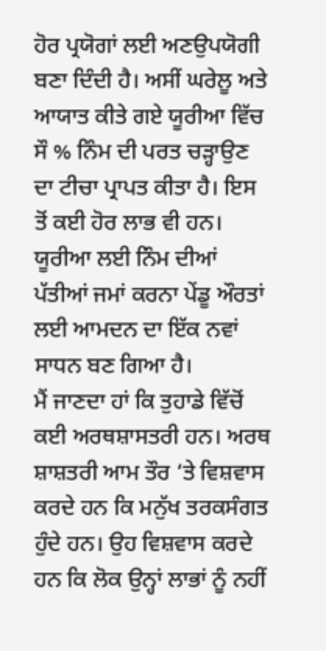ਹੋਰ ਪ੍ਰਯੋਗਾਂ ਲਈ ਅਣਉਪਯੋਗੀ ਬਣਾ ਦਿੰਦੀ ਹੈ। ਅਸੀਂ ਘਰੇਲੂ ਅਤੇ ਆਯਾਤ ਕੀਤੇ ਗਏ ਯੂਰੀਆ ਵਿੱਚ ਸੌ % ਨਿੰਮ ਦੀ ਪਰਤ ਚੜ੍ਹਾਉਣ ਦਾ ਟੀਚਾ ਪ੍ਰਾਪਤ ਕੀਤਾ ਹੈ। ਇਸ ਤੋਂ ਕਈ ਹੋਰ ਲਾਭ ਵੀ ਹਨ। ਯੂਰੀਆ ਲਈ ਨਿੰਮ ਦੀਆਂ ਪੱਤੀਆਂ ਜਮਾਂ ਕਰਨਾ ਪੇਂਡੂ ਔਰਤਾਂ ਲਈ ਆਮਦਨ ਦਾ ਇੱਕ ਨਵਾਂ ਸਾਧਨ ਬਣ ਗਿਆ ਹੈ।
ਮੈਂ ਜਾਣਦਾ ਹਾਂ ਕਿ ਤੁਹਾਡੇ ਵਿੱਚੋਂ ਕਈ ਅਰਥਸ਼ਾਸਤਰੀ ਹਨ। ਅਰਥ ਸ਼ਾਸ਼ਤਰੀ ਆਮ ਤੌਰ ‘ਤੇ ਵਿਸ਼ਵਾਸ ਕਰਦੇ ਹਨ ਕਿ ਮਨੁੱਖ ਤਰਕਸੰਗਤ ਹੁੰਦੇ ਹਨ। ਉਹ ਵਿਸ਼ਵਾਸ ਕਰਦੇ ਹਨ ਕਿ ਲੋਕ ਉਨ੍ਹਾਂ ਲਾਭਾਂ ਨੂੰ ਨਹੀਂ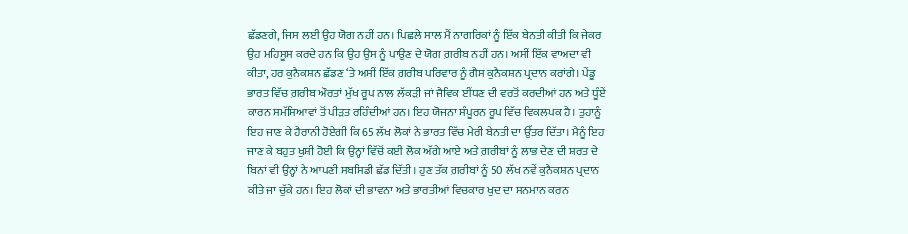ਛੱਡਣਗੇ, ਜਿਸ ਲਈ ਉਹ ਯੋਗ ਨਹੀਂ ਹਨ। ਪਿਛਲੇ ਸਾਲ ਮੈਂ ਨਾਗਰਿਕਾਂ ਨੂੰ ਇੱਕ ਬੇਨਤੀ ਕੀਤੀ ਕਿ ਜੇਕਰ ਉਹ ਮਹਿਸੂਸ ਕਰਦੇ ਹਨ ਕਿ ਉਹ ਉਸ ਨੂੰ ਪਾਉਣ ਦੇ ਯੋਗ ਗ਼ਰੀਬ ਨਹੀਂ ਹਨ। ਅਸੀਂ ਇੱਕ ਵਾਅਦਾ ਵੀ ਕੀਤਾ, ਹਰ ਕੁਨੈਕਸ਼ਨ ਛੱਡਣ ‘ਤੇ ਅਸੀਂ ਇੱਕ ਗ਼ਰੀਬ ਪਰਿਵਾਰ ਨੂੰ ਗੈਸ ਕੁਨੈਕਸ਼ਨ ਪ੍ਰਦਾਨ ਕਰਾਂਗੇ। ਪੇਂਡੂ ਭਾਰਤ ਵਿੱਚ ਗ਼ਰੀਬ ਔਰਤਾਂ ਮੁੱਖ ਰੂਪ ਨਾਲ ਲੱਕੜੀ ਜਾਂ ਜੈਵਿਕ ਈਂਧਣ ਦੀ ਵਰਤੋਂ ਕਰਦੀਆਂ ਹਨ ਅਤੇ ਧੂੰਏਂ ਕਾਰਨ ਸਮੱਸਿਆਵਾਂ ਤੋਂ ਪੀੜਤ ਰਹਿੰਦੀਆਂ ਹਨ। ਇਹ ਯੋਜਨਾ ਸੰਪੂਰਨ ਰੂਪ ਵਿੱਚ ਵਿਕਲਪਕ ਹੈ। ਤੁਹਾਨੂੰ ਇਹ ਜਾਣ ਕੇ ਹੈਰਾਨੀ ਹੋਏਗੀ ਕਿ 65 ਲੱਖ ਲੋਕਾਂ ਨੇ ਭਾਰਤ ਵਿੱਚ ਮੇਰੀ ਬੇਨਤੀ ਦਾ ਉੱਤਰ ਦਿੱਤਾ। ਮੈਨੂੰ ਇਹ ਜਾਣ ਕੇ ਬਹੁਤ ਖੁਸ਼ੀ ਹੋਈ ਕਿ ਉਨ੍ਹਾਂ ਵਿੱਚੋਂ ਕਈ ਲੋਕ ਅੱਗੇ ਆਏ ਅਤੇ ਗ਼ਰੀਬਾਂ ਨੂੰ ਲਾਭ ਦੇਣ ਦੀ ਸ਼ਰਤ ਦੇ ਬਿਨਾਂ ਵੀ ਉਨ੍ਹਾਂ ਨੇ ਆਪਣੀ ਸਬਸਿਡੀ ਛੱਡ ਦਿੱਤੀ। ਹੁਣ ਤੱਕ ਗ਼ਰੀਬਾਂ ਨੂੰ 50 ਲੱਖ ਨਵੇਂ ਕੁਨੈਕਸ਼ਨ ਪ੍ਰਦਾਨ ਕੀਤੇ ਜਾ ਚੁੱਕੇ ਹਨ। ਇਹ ਲੋਕਾਂ ਦੀ ਭਾਵਨਾ ਅਤੇ ਭਾਰਤੀਆਂ ਵਿਚਕਾਰ ਖੁਦ ਦਾ ਸਨਮਾਨ ਕਰਨ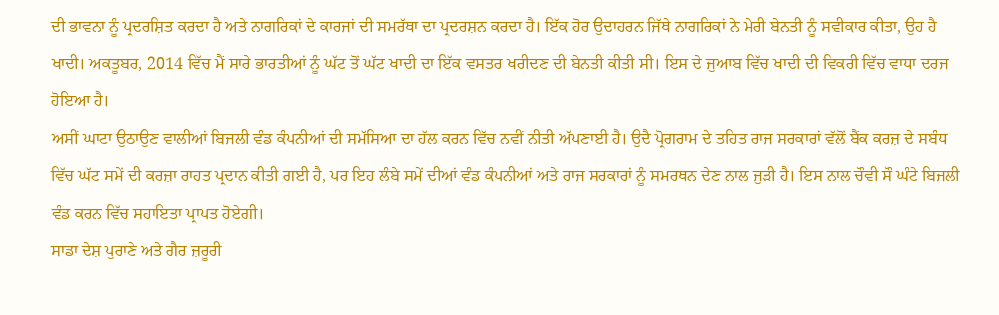ਦੀ ਭਾਵਨਾ ਨੂੰ ਪ੍ਰਦਰਸ਼ਿਤ ਕਰਦਾ ਹੈ ਅਤੇ ਨਾਗਰਿਕਾਂ ਦੇ ਕਾਰਜਾਂ ਦੀ ਸਮਰੱਥਾ ਦਾ ਪ੍ਰਦਰਸ਼ਨ ਕਰਦਾ ਹੈ। ਇੱਕ ਹੋਰ ਉਦਾਹਰਨ ਜਿੱਥੇ ਨਾਗਰਿਕਾਂ ਨੇ ਮੇਰੀ ਬੇਨਤੀ ਨੂੰ ਸਵੀਕਾਰ ਕੀਤਾ, ਉਹ ਹੈ ਖਾਦੀ। ਅਕਤੂਬਰ, 2014 ਵਿੱਚ ਮੈਂ ਸਾਰੇ ਭਾਰਤੀਆਂ ਨੂੰ ਘੱਟ ਤੋਂ ਘੱਟ ਖਾਦੀ ਦਾ ਇੱਕ ਵਸਤਰ ਖਰੀਦਣ ਦੀ ਬੇਨਤੀ ਕੀਤੀ ਸੀ। ਇਸ ਦੇ ਜੁਆਬ ਵਿੱਚ ਖਾਦੀ ਦੀ ਵਿਕਰੀ ਵਿੱਚ ਵਾਧਾ ਦਰਜ ਹੋਇਆ ਹੈ।
ਅਸੀਂ ਘਾਟਾ ਉਠਾਉਣ ਵਾਲੀਆਂ ਬਿਜਲੀ ਵੰਡ ਕੰਪਨੀਆਂ ਦੀ ਸਮੱਸਿਆ ਦਾ ਹੱਲ ਕਰਨ ਵਿੱਚ ਨਵੀਂ ਨੀਤੀ ਅੱਪਣਾਈ ਹੈ। ਉਦੈ ਪ੍ਰੋਗਰਾਮ ਦੇ ਤਹਿਤ ਰਾਜ ਸਰਕਾਰਾਂ ਵੱਲੋਂ ਬੈਂਕ ਕਰਜ਼ ਦੇ ਸਬੰਧ ਵਿੱਚ ਘੱਟ ਸਮੇਂ ਦੀ ਕਰਜ਼ਾ ਰਾਹਤ ਪ੍ਰਦਾਨ ਕੀਤੀ ਗਈ ਹੈ, ਪਰ ਇਹ ਲੰਬੇ ਸਮੇਂ ਦੀਆਂ ਵੰਡ ਕੰਪਨੀਆਂ ਅਤੇ ਰਾਜ ਸਰਕਾਰਾਂ ਨੂੰ ਸਮਰਥਨ ਦੇਣ ਨਾਲ ਜੁੜੀ ਹੈ। ਇਸ ਨਾਲ ਚੌਵੀ ਸੌ ਘੰਟੇ ਬਿਜਲੀ ਵੰਡ ਕਰਨ ਵਿੱਚ ਸਹਾਇਤਾ ਪ੍ਰਾਪਤ ਹੋਏਗੀ।
ਸਾਡਾ ਦੇਸ਼ ਪੁਰਾਣੇ ਅਤੇ ਗੈਰ ਜ਼ਰੂਰੀ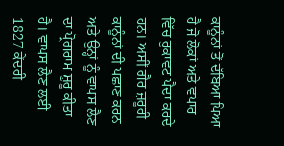ਕਾਨੂੰਨਾਂ ਤੋਂ ਦੱਬਿਆ ਪਿਆ ਹੈ ਜੋ ਲੋਕਾਂ ਅਤੇ ਵਪਾਰ ਵਿੱਚ ਰੁਕਾਵਟ ਪੈਦਾ ਕਰਦੇ ਹਨ। ਅਸੀਂ ਗੈਰ ਜ਼ਰੂਰੀ ਕਾਨੂੰਨਾਂ ਦੀ ਪਛਾਣ ਕਰਨ ਅਤੇ ਉਨ੍ਹਾਂ ਨੂੰ ਵਾਪਸ ਲੈਣ ਦਾ ਪ੍ਰੋਗਰਾਮ ਸ਼ੁਰੂ ਕੀਤਾ ਹੈ। ਵਾਪਸ ਲੈਣ ਲਈ 1827 ਕੇਂਦਰੀ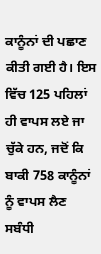ਕਾਨੂੰਨਾਂ ਦੀ ਪਛਾਣ ਕੀਤੀ ਗਈ ਹੈ। ਇਸ ਵਿੱਚ 125 ਪਹਿਲਾਂ ਹੀ ਵਾਪਸ ਲਏ ਜਾ ਚੁੱਕੇ ਹਨ, ਜਦੋਂ ਕਿ ਬਾਕੀ 758 ਕਾਨੂੰਨਾਂ ਨੂੰ ਵਾਪਸ ਲੈਣ ਸਬੰਧੀ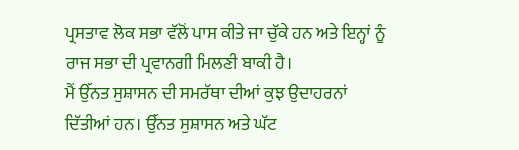ਪ੍ਰਸਤਾਵ ਲੋਕ ਸਭਾ ਵੱਲੋਂ ਪਾਸ ਕੀਤੇ ਜਾ ਚੁੱਕੇ ਹਨ ਅਤੇ ਇਨ੍ਹਾਂ ਨੂੰ ਰਾਜ ਸਭਾ ਦੀ ਪ੍ਰਵਾਨਗੀ ਮਿਲਣੀ ਬਾਕੀ ਹੈ।
ਮੈਂ ਉੱਨਤ ਸੁਸ਼ਾਸਨ ਦੀ ਸਮਰੱਥਾ ਦੀਆਂ ਕੁਝ ਉਦਾਹਰਨਾਂ ਦਿੱਤੀਆਂ ਹਨ। ਉੱਨਤ ਸੁਸ਼ਾਸਨ ਅਤੇ ਘੱਟ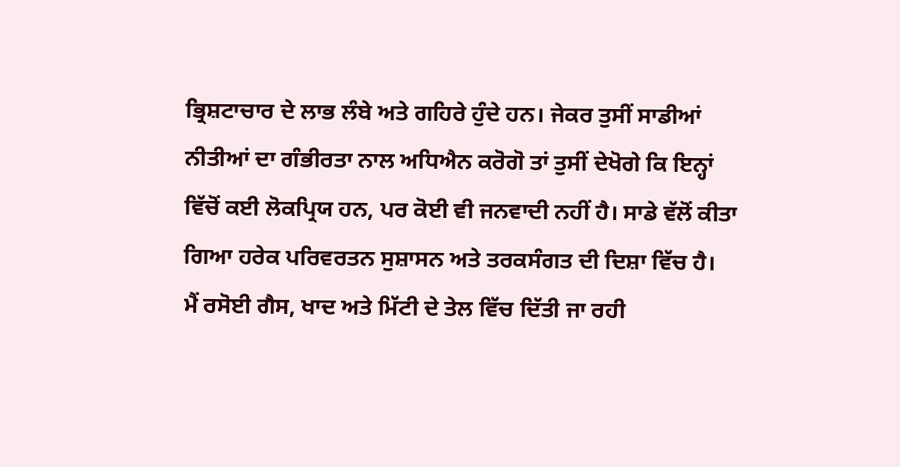ਭ੍ਰਿਸ਼ਟਾਚਾਰ ਦੇ ਲਾਭ ਲੰਬੇ ਅਤੇ ਗਹਿਰੇ ਹੁੰਦੇ ਹਨ। ਜੇਕਰ ਤੁਸੀਂ ਸਾਡੀਆਂ ਨੀਤੀਆਂ ਦਾ ਗੰਭੀਰਤਾ ਨਾਲ ਅਧਿਐਨ ਕਰੋਗੋ ਤਾਂ ਤੁਸੀਂ ਦੇਖੋਗੇ ਕਿ ਇਨ੍ਹਾਂ ਵਿੱਚੋਂ ਕਈ ਲੋਕਪ੍ਰਿਯ ਹਨ, ਪਰ ਕੋਈ ਵੀ ਜਨਵਾਦੀ ਨਹੀਂ ਹੈ। ਸਾਡੇ ਵੱਲੋਂ ਕੀਤਾ ਗਿਆ ਹਰੇਕ ਪਰਿਵਰਤਨ ਸੁਸ਼ਾਸਨ ਅਤੇ ਤਰਕਸੰਗਤ ਦੀ ਦਿਸ਼ਾ ਵਿੱਚ ਹੈ।
ਮੈਂ ਰਸੋਈ ਗੈਸ, ਖਾਦ ਅਤੇ ਮਿੱਟੀ ਦੇ ਤੇਲ ਵਿੱਚ ਦਿੱਤੀ ਜਾ ਰਹੀ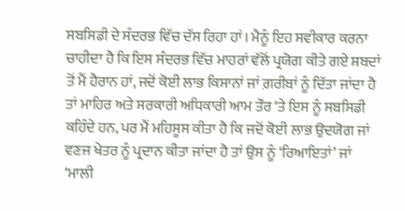ਸਬਸਿਡੀ ਦੇ ਸੰਦਰਭ ਵਿੱਚ ਦੱਸ ਰਿਹਾ ਹਾਂ। ਮੈਨੂੰ ਇਹ ਸਵੀਕਾਰ ਕਰਨਾ ਚਾਹੀਦਾ ਹੈ ਕਿ ਇਸ ਸੰਦਰਭ ਵਿੱਚ ਮਾਹਰਾਂ ਵੱਲੋਂ ਪ੍ਰਯੋਗ ਕੀਤੇ ਗਏ ਸ਼ਬਦਾਂ ਤੋਂ ਮੈਂ ਹੈਰਾਨ ਹਾਂ, ਜਦੋਂ ਕੋਈ ਲਾਭ ਕਿਸਾਨਾਂ ਜਾਂ ਗ਼ਰੀਬਾਂ ਨੂੰ ਦਿੱਤਾ ਜਾਂਦਾ ਹੈ ਤਾਂ ਮਾਹਿਰ ਅਤੇ ਸਰਕਾਰੀ ਅਧਿਕਾਰੀ ਆਮ ਤੌਰ ‘ਤੇ ਇਸ ਨੂੰ ਸਬਸਿਡੀ ਕਹਿੰਦੇ ਹਨ, ਪਰ ਮੈਂ ਮਹਿਸੂਸ ਕੀਤਾ ਹੈ ਕਿ ਜਦੋਂ ਕੋਈ ਲਾਭ ਉਦਯੋਗ ਜਾਂ ਵਣਜ ਖੇਤਰ ਨੂੰ ਪ੍ਰਦਾਨ ਕੀਤਾ ਜਾਂਦਾ ਹੈ ਤਾਂ ਉਸ ਨੂੰ ‘ਰਿਆਇਤਾਂ’ ਜਾਂ ‘ਮਾਲੀ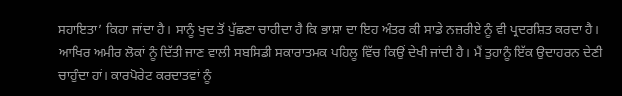ਸਹਾਇਤਾ’ ਕਿਹਾ ਜਾਂਦਾ ਹੈ। ਸਾਨੂੰ ਖੁਦ ਤੋਂ ਪੁੱਛਣਾ ਚਾਹੀਦਾ ਹੈ ਕਿ ਭਾਸ਼ਾ ਦਾ ਇਹ ਅੰਤਰ ਕੀ ਸਾਡੇ ਨਜ਼ਰੀਏ ਨੂੰ ਵੀ ਪ੍ਰਦਰਸ਼ਿਤ ਕਰਦਾ ਹੈ। ਆਖਿਰ ਅਮੀਰ ਲੋਕਾਂ ਨੂੰ ਦਿੱਤੀ ਜਾਣ ਵਾਲੀ ਸਬਸਿਡੀ ਸਕਾਰਾਤਮਕ ਪਹਿਲੂ ਵਿੱਚ ਕਿਉਂ ਦੇਖੀ ਜਾਂਦੀ ਹੈ। ਮੈਂ ਤੁਹਾਨੂੰ ਇੱਕ ਉਦਾਹਰਨ ਦੇਣੀ ਚਾਹੁੰਦਾ ਹਾਂ। ਕਾਰਪੋਰੇਟ ਕਰਦਾਤਵਾਂ ਨੂੰ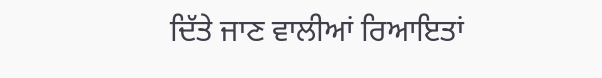ਦਿੱਤੇ ਜਾਣ ਵਾਲੀਆਂ ਰਿਆਇਤਾਂ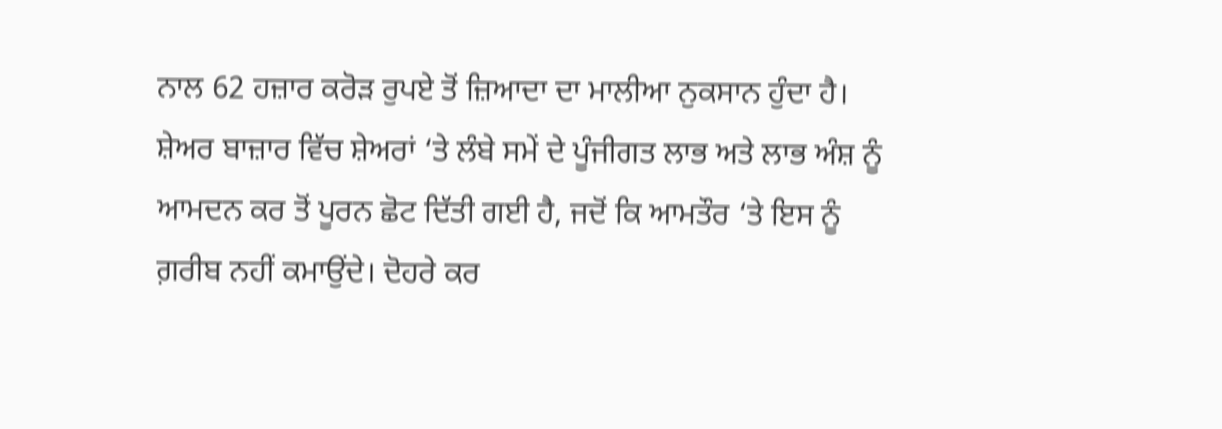ਨਾਲ 62 ਹਜ਼ਾਰ ਕਰੋੜ ਰੁਪਏ ਤੋਂ ਜ਼ਿਆਦਾ ਦਾ ਮਾਲੀਆ ਨੁਕਸਾਨ ਹੁੰਦਾ ਹੈ। ਸ਼ੇਅਰ ਬਾਜ਼ਾਰ ਵਿੱਚ ਸ਼ੇਅਰਾਂ ‘ਤੇ ਲੰਬੇ ਸਮੇਂ ਦੇ ਪੂੰਜੀਗਤ ਲਾਭ ਅਤੇ ਲਾਭ ਅੰਸ਼ ਨੂੰ ਆਮਦਨ ਕਰ ਤੋਂ ਪੂਰਨ ਛੋਟ ਦਿੱਤੀ ਗਈ ਹੈ, ਜਦੋਂ ਕਿ ਆਮਤੌਰ ‘ਤੇ ਇਸ ਨੂੰ ਗ਼ਰੀਬ ਨਹੀਂ ਕਮਾਉਂਦੇ। ਦੋਹਰੇ ਕਰ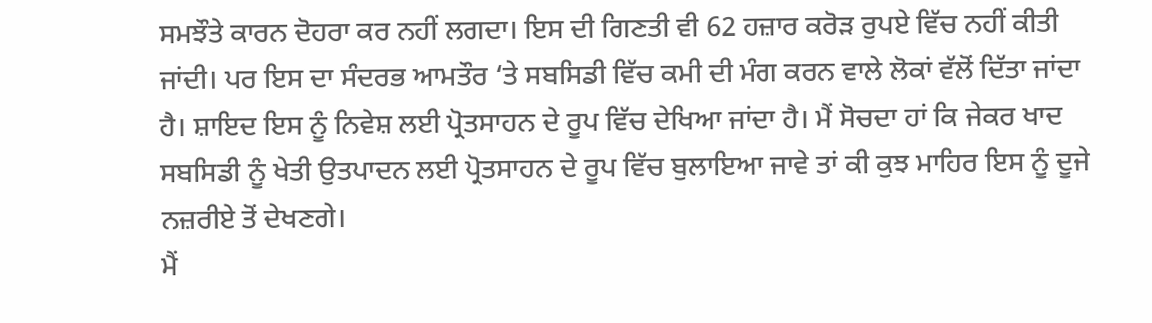ਸਮਝੌਤੇ ਕਾਰਨ ਦੋਹਰਾ ਕਰ ਨਹੀਂ ਲਗਦਾ। ਇਸ ਦੀ ਗਿਣਤੀ ਵੀ 62 ਹਜ਼ਾਰ ਕਰੋੜ ਰੁਪਏ ਵਿੱਚ ਨਹੀਂ ਕੀਤੀ ਜਾਂਦੀ। ਪਰ ਇਸ ਦਾ ਸੰਦਰਭ ਆਮਤੌਰ ‘ਤੇ ਸਬਸਿਡੀ ਵਿੱਚ ਕਮੀ ਦੀ ਮੰਗ ਕਰਨ ਵਾਲੇ ਲੋਕਾਂ ਵੱਲੋਂ ਦਿੱਤਾ ਜਾਂਦਾ ਹੈ। ਸ਼ਾਇਦ ਇਸ ਨੂੰ ਨਿਵੇਸ਼ ਲਈ ਪ੍ਰੋਤਸਾਹਨ ਦੇ ਰੂਪ ਵਿੱਚ ਦੇਖਿਆ ਜਾਂਦਾ ਹੈ। ਮੈਂ ਸੋਚਦਾ ਹਾਂ ਕਿ ਜੇਕਰ ਖਾਦ ਸਬਸਿਡੀ ਨੂੰ ਖੇਤੀ ਉਤਪਾਦਨ ਲਈ ਪ੍ਰੋਤਸਾਹਨ ਦੇ ਰੂਪ ਵਿੱਚ ਬੁਲਾਇਆ ਜਾਵੇ ਤਾਂ ਕੀ ਕੁਝ ਮਾਹਿਰ ਇਸ ਨੂੰ ਦੂਜੇ ਨਜ਼ਰੀਏ ਤੋਂ ਦੇਖਣਗੇ।
ਮੈਂ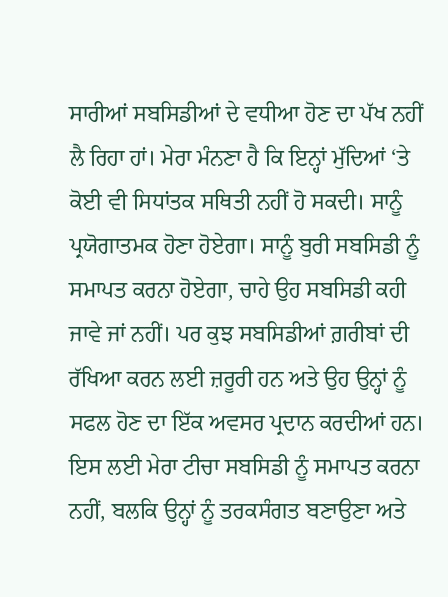ਸਾਰੀਆਂ ਸਬਸਿਡੀਆਂ ਦੇ ਵਧੀਆ ਹੋਣ ਦਾ ਪੱਖ ਨਹੀਂ ਲੈ ਰਿਹਾ ਹਾਂ। ਮੇਰਾ ਮੰਨਣਾ ਹੈ ਕਿ ਇਨ੍ਹਾਂ ਮੁੱਦਿਆਂ ‘ਤੇ ਕੋਈ ਵੀ ਸਿਧਾਂਤਕ ਸਥਿਤੀ ਨਹੀਂ ਹੋ ਸਕਦੀ। ਸਾਨੂੰ ਪ੍ਰਯੋਗਾਤਮਕ ਹੋਣਾ ਹੋਏਗਾ। ਸਾਨੂੰ ਬੁਰੀ ਸਬਸਿਡੀ ਨੂੰ ਸਮਾਪਤ ਕਰਨਾ ਹੋਏਗਾ, ਚਾਹੇ ਉਹ ਸਬਸਿਡੀ ਕਹੀ ਜਾਵੇ ਜਾਂ ਨਹੀਂ। ਪਰ ਕੁਝ ਸਬਸਿਡੀਆਂ ਗ਼ਰੀਬਾਂ ਦੀ ਰੱਖਿਆ ਕਰਨ ਲਈ ਜ਼ਰੂਰੀ ਹਨ ਅਤੇ ਉਹ ਉਨ੍ਹਾਂ ਨੂੰ ਸਫਲ ਹੋਣ ਦਾ ਇੱਕ ਅਵਸਰ ਪ੍ਰਦਾਨ ਕਰਦੀਆਂ ਹਨ। ਇਸ ਲਈ ਮੇਰਾ ਟੀਚਾ ਸਬਸਿਡੀ ਨੂੰ ਸਮਾਪਤ ਕਰਨਾ ਨਹੀਂ, ਬਲਕਿ ਉਨ੍ਹਾਂ ਨੂੰ ਤਰਕਸੰਗਤ ਬਣਾਉਣਾ ਅਤੇ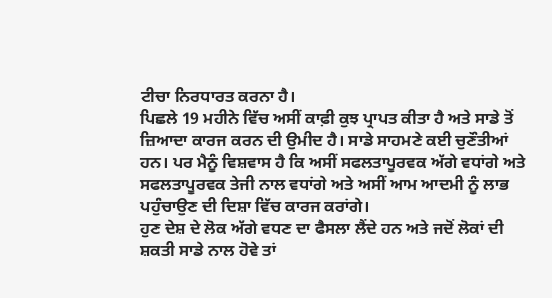ਟੀਚਾ ਨਿਰਧਾਰਤ ਕਰਨਾ ਹੈ।
ਪਿਛਲੇ 19 ਮਹੀਨੇ ਵਿੱਚ ਅਸੀਂ ਕਾਫ਼ੀ ਕੁਝ ਪ੍ਰਾਪਤ ਕੀਤਾ ਹੈ ਅਤੇ ਸਾਡੇ ਤੋਂ ਜ਼ਿਆਦਾ ਕਾਰਜ ਕਰਨ ਦੀ ਉਮੀਦ ਹੈ। ਸਾਡੇ ਸਾਹਮਣੇ ਕਈ ਚੁਣੌਤੀਆਂ ਹਨ। ਪਰ ਮੈਨੂੰ ਵਿਸ਼ਵਾਸ ਹੈ ਕਿ ਅਸੀਂ ਸਫਲਤਾਪੂਰਵਕ ਅੱਗੇ ਵਧਾਂਗੇ ਅਤੇ ਸਫਲਤਾਪੂਰਵਕ ਤੇਜੀ ਨਾਲ ਵਧਾਂਗੇ ਅਤੇ ਅਸੀਂ ਆਮ ਆਦਮੀ ਨੂੰ ਲਾਭ ਪਹੁੰਚਾਉਣ ਦੀ ਦਿਸ਼ਾ ਵਿੱਚ ਕਾਰਜ ਕਰਾਂਗੇ।
ਹੁਣ ਦੇਸ਼ ਦੇ ਲੋਕ ਅੱਗੇ ਵਧਣ ਦਾ ਫੈਸਲਾ ਲੈਂਦੇ ਹਨ ਅਤੇ ਜਦੋਂ ਲੋਕਾਂ ਦੀ ਸ਼ਕਤੀ ਸਾਡੇ ਨਾਲ ਹੋਵੇ ਤਾਂ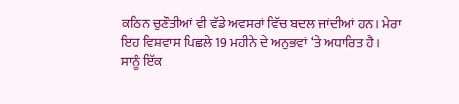ਕਠਿਨ ਚੁਣੌਤੀਆਂ ਵੀ ਵੱਡੇ ਅਵਸਰਾਂ ਵਿੱਚ ਬਦਲ ਜਾਂਦੀਆਂ ਹਨ। ਮੇਰਾ ਇਹ ਵਿਸ਼ਵਾਸ ਪਿਛਲੇ 19 ਮਹੀਨੇ ਦੇ ਅਨੁਭਵਾਂ ‘ਤੇ ਅਧਾਰਿਤ ਹੈ।
ਸਾਨੂੰ ਇੱਕ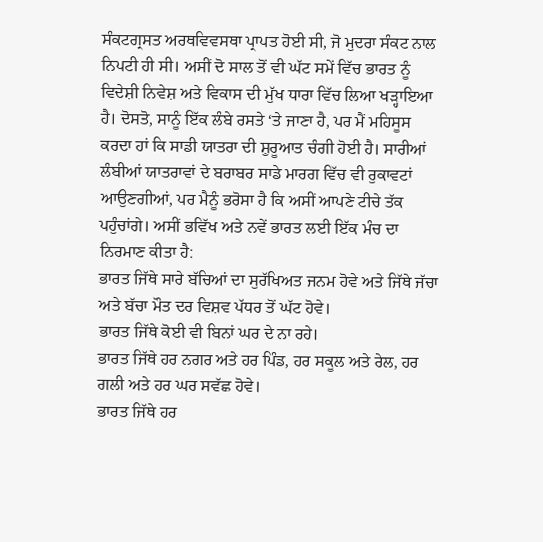ਸੰਕਟਗ੍ਰਸਤ ਅਰਥਵਿਵਸਥਾ ਪ੍ਰਾਪਤ ਹੋਈ ਸੀ, ਜੋ ਮੁਦਰਾ ਸੰਕਟ ਨਾਲ ਨਿਪਟੀ ਹੀ ਸੀ। ਅਸੀਂ ਦੋ ਸਾਲ ਤੋਂ ਵੀ ਘੱਟ ਸਮੇਂ ਵਿੱਚ ਭਾਰਤ ਨੂੰ ਵਿਦੇਸ਼ੀ ਨਿਵੇਸ਼ ਅਤੇ ਵਿਕਾਸ ਦੀ ਮੁੱਖ ਧਾਰਾ ਵਿੱਚ ਲਿਆ ਖੜ੍ਹਾਇਆ ਹੈ। ਦੋਸਤੋ, ਸਾਨੂੰ ਇੱਕ ਲੰਬੇ ਰਸਤੇ ‘ਤੇ ਜਾਣਾ ਹੈ, ਪਰ ਮੈਂ ਮਹਿਸੂਸ ਕਰਦਾ ਹਾਂ ਕਿ ਸਾਡੀ ਯਾਤਰਾ ਦੀ ਸ਼ੁਰੂਆਤ ਚੰਗੀ ਹੋਈ ਹੈ। ਸਾਰੀਆਂ ਲੰਬੀਆਂ ਯਾਤਰਾਵਾਂ ਦੇ ਬਰਾਬਰ ਸਾਡੇ ਮਾਰਗ ਵਿੱਚ ਵੀ ਰੁਕਾਵਟਾਂ ਆਉਣਗੀਆਂ, ਪਰ ਮੈਨੂੰ ਭਰੋਸਾ ਹੈ ਕਿ ਅਸੀਂ ਆਪਣੇ ਟੀਚੇ ਤੱਕ ਪਹੁੰਚਾਂਗੇ। ਅਸੀਂ ਭਵਿੱਖ ਅਤੇ ਨਵੇਂ ਭਾਰਤ ਲਈ ਇੱਕ ਮੰਚ ਦਾ ਨਿਰਮਾਣ ਕੀਤਾ ਹੈ:
ਭਾਰਤ ਜਿੱਥੇ ਸਾਰੇ ਬੱਚਿਆਂ ਦਾ ਸੁਰੱਖਿਅਤ ਜਨਮ ਹੋਵੇ ਅਤੇ ਜਿੱਥੇ ਜੱਚਾ ਅਤੇ ਬੱਚਾ ਮੌਤ ਦਰ ਵਿਸ਼ਵ ਪੱਧਰ ਤੋਂ ਘੱਟ ਹੋਵੇ।
ਭਾਰਤ ਜਿੱਥੇ ਕੋਈ ਵੀ ਬਿਨਾਂ ਘਰ ਦੇ ਨਾ ਰਹੇ।
ਭਾਰਤ ਜਿੱਥੇ ਹਰ ਨਗਰ ਅਤੇ ਹਰ ਪਿੰਡ, ਹਰ ਸਕੂਲ ਅਤੇ ਰੇਲ, ਹਰ ਗਲੀ ਅਤੇ ਹਰ ਘਰ ਸਵੱਛ ਹੋਵੇ।
ਭਾਰਤ ਜਿੱਥੇ ਹਰ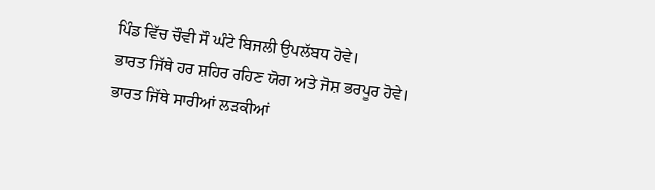ਪਿੰਡ ਵਿੱਚ ਚੌਵੀ ਸੌ ਘੰਟੇ ਬਿਜਲੀ ਉਪਲੱਬਧ ਹੋਵੇ।
ਭਾਰਤ ਜਿੱਥੇ ਹਰ ਸ਼ਹਿਰ ਰਹਿਣ ਯੋਗ ਅਤੇ ਜੋਸ਼ ਭਰਪੂਰ ਹੋਵੇ।
ਭਾਰਤ ਜਿੱਥੇ ਸਾਰੀਆਂ ਲੜਕੀਆਂ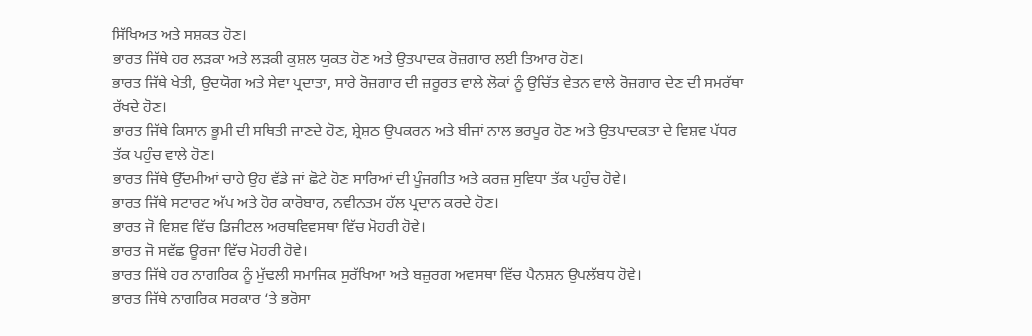ਸਿੱਖਿਅਤ ਅਤੇ ਸਸ਼ਕਤ ਹੋਣ।
ਭਾਰਤ ਜਿੱਥੇ ਹਰ ਲੜਕਾ ਅਤੇ ਲੜਕੀ ਕੁਸ਼ਲ ਯੁਕਤ ਹੋਣ ਅਤੇ ਉਤਪਾਦਕ ਰੋਜ਼ਗਾਰ ਲਈ ਤਿਆਰ ਹੋਣ।
ਭਾਰਤ ਜਿੱਥੇ ਖੇਤੀ, ਉਦਯੋਗ ਅਤੇ ਸੇਵਾ ਪ੍ਰਦਾਤਾ, ਸਾਰੇ ਰੋਜ਼ਗਾਰ ਦੀ ਜ਼ਰੂਰਤ ਵਾਲੇ ਲੋਕਾਂ ਨੂੰ ਉਚਿੱਤ ਵੇਤਨ ਵਾਲੇ ਰੋਜ਼ਗਾਰ ਦੇਣ ਦੀ ਸਮਰੱਥਾ ਰੱਖਦੇ ਹੋਣ।
ਭਾਰਤ ਜਿੱਥੇ ਕਿਸਾਨ ਭੂਮੀ ਦੀ ਸਥਿਤੀ ਜਾਣਦੇ ਹੋਣ, ਸ਼੍ਰੇਸ਼ਠ ਉਪਕਰਨ ਅਤੇ ਬੀਜਾਂ ਨਾਲ ਭਰਪੂਰ ਹੋਣ ਅਤੇ ਉਤਪਾਦਕਤਾ ਦੇ ਵਿਸ਼ਵ ਪੱਧਰ ਤੱਕ ਪਹੁੰਚ ਵਾਲੇ ਹੋਣ।
ਭਾਰਤ ਜਿੱਥੇ ਉੱਦਮੀਆਂ ਚਾਹੇ ਉਹ ਵੱਡੇ ਜਾਂ ਛੋਟੇ ਹੋਣ ਸਾਰਿਆਂ ਦੀ ਪੂੰਜਗੀਤ ਅਤੇ ਕਰਜ਼ ਸੁਵਿਧਾ ਤੱਕ ਪਹੁੰਚ ਹੋਵੇ।
ਭਾਰਤ ਜਿੱਥੇ ਸਟਾਰਟ ਅੱਪ ਅਤੇ ਹੋਰ ਕਾਰੋਬਾਰ, ਨਵੀਨਤਮ ਹੱਲ ਪ੍ਰਦਾਨ ਕਰਦੇ ਹੋਣ।
ਭਾਰਤ ਜੋ ਵਿਸ਼ਵ ਵਿੱਚ ਡਿਜੀਟਲ ਅਰਥਵਿਵਸਥਾ ਵਿੱਚ ਮੋਹਰੀ ਹੋਵੇ।
ਭਾਰਤ ਜੋ ਸਵੱਛ ਊਰਜਾ ਵਿੱਚ ਮੋਹਰੀ ਹੋਵੇ।
ਭਾਰਤ ਜਿੱਥੇ ਹਰ ਨਾਗਰਿਕ ਨੂੰ ਮੁੱਢਲੀ ਸਮਾਜਿਕ ਸੁਰੱਖਿਆ ਅਤੇ ਬਜ਼ੁਰਗ ਅਵਸਥਾ ਵਿੱਚ ਪੈਨਸ਼ਨ ਉਪਲੱਬਧ ਹੋਵੇ।
ਭਾਰਤ ਜਿੱਥੇ ਨਾਗਰਿਕ ਸਰਕਾਰ ‘ਤੇ ਭਰੋਸਾ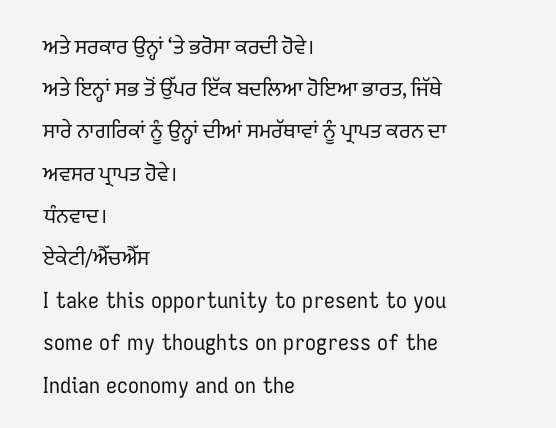ਅਤੇ ਸਰਕਾਰ ਉਨ੍ਹਾਂ ‘ਤੇ ਭਰੋਸਾ ਕਰਦੀ ਹੋਵੇ।
ਅਤੇ ਇਨ੍ਹਾਂ ਸਭ ਤੋਂ ਉੱਪਰ ਇੱਕ ਬਦਲਿਆ ਹੋਇਆ ਭਾਰਤ, ਜਿੱਥੇ ਸਾਰੇ ਨਾਗਰਿਕਾਂ ਨੂੰ ਉਨ੍ਹਾਂ ਦੀਆਂ ਸਮਰੱਥਾਵਾਂ ਨੂੰ ਪ੍ਰਾਪਤ ਕਰਨ ਦਾ ਅਵਸਰ ਪ੍ਰਾਪਤ ਹੋਵੇ।
ਧੰਨਵਾਦ।
ਏਕੇਟੀ/ਐੱਚਐੱਸ
I take this opportunity to present to you some of my thoughts on progress of the Indian economy and on the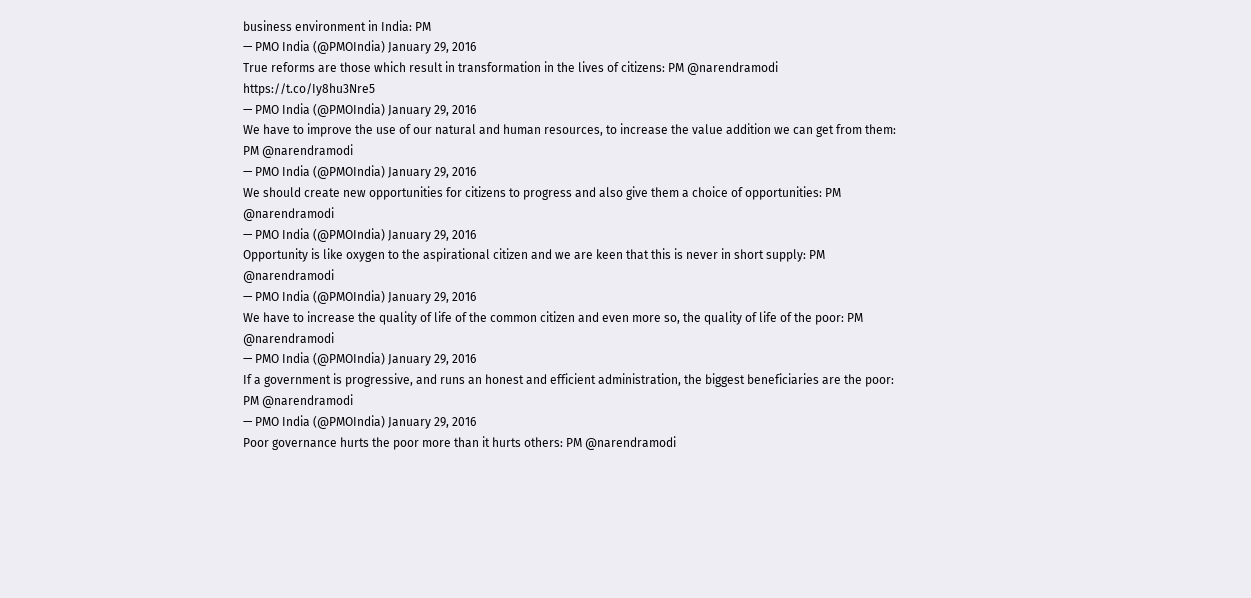business environment in India: PM
— PMO India (@PMOIndia) January 29, 2016
True reforms are those which result in transformation in the lives of citizens: PM @narendramodi https://t.co/Iy8hu3Nre5
— PMO India (@PMOIndia) January 29, 2016
We have to improve the use of our natural and human resources, to increase the value addition we can get from them: PM @narendramodi
— PMO India (@PMOIndia) January 29, 2016
We should create new opportunities for citizens to progress and also give them a choice of opportunities: PM @narendramodi
— PMO India (@PMOIndia) January 29, 2016
Opportunity is like oxygen to the aspirational citizen and we are keen that this is never in short supply: PM @narendramodi
— PMO India (@PMOIndia) January 29, 2016
We have to increase the quality of life of the common citizen and even more so, the quality of life of the poor: PM @narendramodi
— PMO India (@PMOIndia) January 29, 2016
If a government is progressive, and runs an honest and efficient administration, the biggest beneficiaries are the poor: PM @narendramodi
— PMO India (@PMOIndia) January 29, 2016
Poor governance hurts the poor more than it hurts others: PM @narendramodi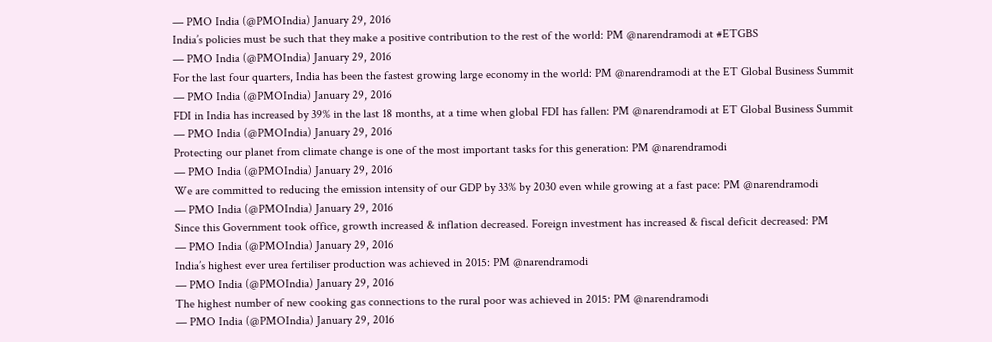— PMO India (@PMOIndia) January 29, 2016
India’s policies must be such that they make a positive contribution to the rest of the world: PM @narendramodi at #ETGBS
— PMO India (@PMOIndia) January 29, 2016
For the last four quarters, India has been the fastest growing large economy in the world: PM @narendramodi at the ET Global Business Summit
— PMO India (@PMOIndia) January 29, 2016
FDI in India has increased by 39% in the last 18 months, at a time when global FDI has fallen: PM @narendramodi at ET Global Business Summit
— PMO India (@PMOIndia) January 29, 2016
Protecting our planet from climate change is one of the most important tasks for this generation: PM @narendramodi
— PMO India (@PMOIndia) January 29, 2016
We are committed to reducing the emission intensity of our GDP by 33% by 2030 even while growing at a fast pace: PM @narendramodi
— PMO India (@PMOIndia) January 29, 2016
Since this Government took office, growth increased & inflation decreased. Foreign investment has increased & fiscal deficit decreased: PM
— PMO India (@PMOIndia) January 29, 2016
India’s highest ever urea fertiliser production was achieved in 2015: PM @narendramodi
— PMO India (@PMOIndia) January 29, 2016
The highest number of new cooking gas connections to the rural poor was achieved in 2015: PM @narendramodi
— PMO India (@PMOIndia) January 29, 2016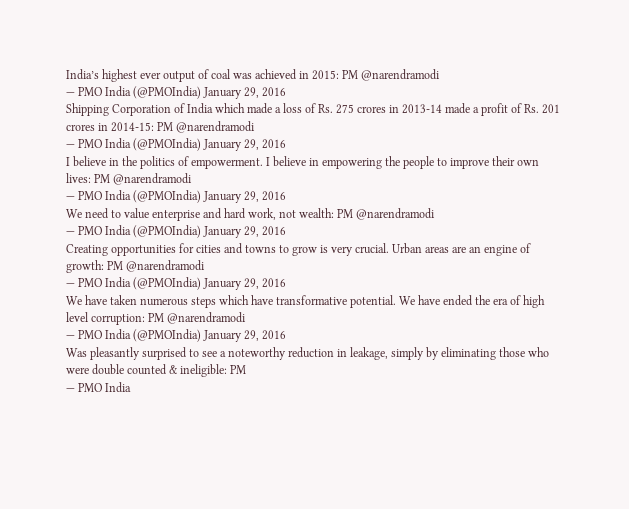India’s highest ever output of coal was achieved in 2015: PM @narendramodi
— PMO India (@PMOIndia) January 29, 2016
Shipping Corporation of India which made a loss of Rs. 275 crores in 2013-14 made a profit of Rs. 201 crores in 2014-15: PM @narendramodi
— PMO India (@PMOIndia) January 29, 2016
I believe in the politics of empowerment. I believe in empowering the people to improve their own lives: PM @narendramodi
— PMO India (@PMOIndia) January 29, 2016
We need to value enterprise and hard work, not wealth: PM @narendramodi
— PMO India (@PMOIndia) January 29, 2016
Creating opportunities for cities and towns to grow is very crucial. Urban areas are an engine of growth: PM @narendramodi
— PMO India (@PMOIndia) January 29, 2016
We have taken numerous steps which have transformative potential. We have ended the era of high level corruption: PM @narendramodi
— PMO India (@PMOIndia) January 29, 2016
Was pleasantly surprised to see a noteworthy reduction in leakage, simply by eliminating those who were double counted & ineligible: PM
— PMO India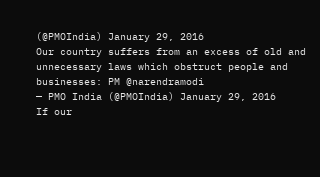(@PMOIndia) January 29, 2016
Our country suffers from an excess of old and unnecessary laws which obstruct people and businesses: PM @narendramodi
— PMO India (@PMOIndia) January 29, 2016
If our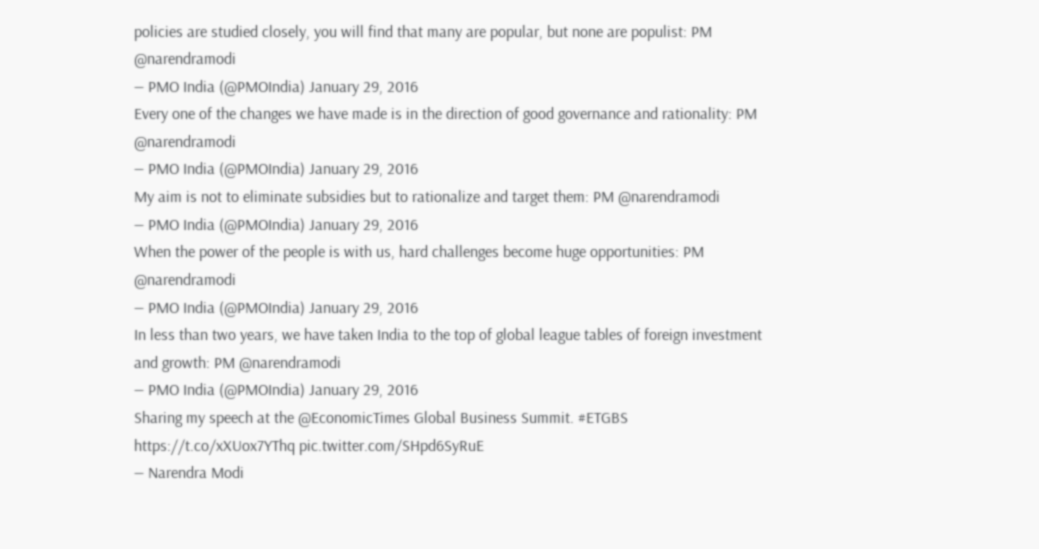policies are studied closely, you will find that many are popular, but none are populist: PM @narendramodi
— PMO India (@PMOIndia) January 29, 2016
Every one of the changes we have made is in the direction of good governance and rationality: PM @narendramodi
— PMO India (@PMOIndia) January 29, 2016
My aim is not to eliminate subsidies but to rationalize and target them: PM @narendramodi
— PMO India (@PMOIndia) January 29, 2016
When the power of the people is with us, hard challenges become huge opportunities: PM @narendramodi
— PMO India (@PMOIndia) January 29, 2016
In less than two years, we have taken India to the top of global league tables of foreign investment and growth: PM @narendramodi
— PMO India (@PMOIndia) January 29, 2016
Sharing my speech at the @EconomicTimes Global Business Summit. #ETGBS https://t.co/xXUox7YThq pic.twitter.com/SHpd6SyRuE
— Narendra Modi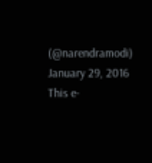(@narendramodi) January 29, 2016
This e-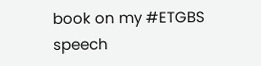book on my #ETGBS speech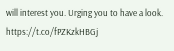will interest you. Urging you to have a look. https://t.co/fPZKzkHBGj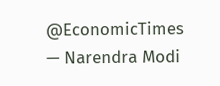@EconomicTimes
— Narendra Modi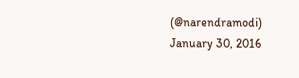(@narendramodi) January 30, 2016